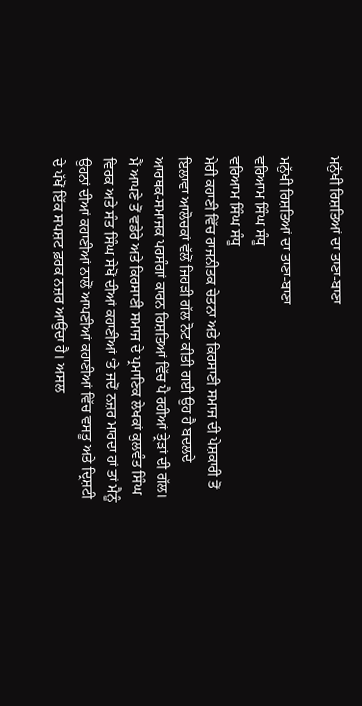ਮਨੁੱਖੀ ਰਿਸ਼ਤਿਆਂ ਦਾ ਤਾਣਾ-ਬਾਣਾ

ਮਨੁੱਖੀ ਰਿਸ਼ਤਿਆਂ ਦਾ ਤਾਣਾ-ਬਾਣਾ
ਵਰਿਆਮ ਸਿੰਘ ਸੰਧੂ
ਵਰਿਆਮ ਸਿੰਘ ਸੰਧੂ
ਮੇਰੀ ਕਹਾਣੀ ਵਿੱਚ ਰਾਜਨੀਤਕ ਚੇਤਨਾ ਅਤੇ ਕਿਰਸਾਣੀ ਸਮਾਜ ਦੀ ਪੇਸ਼ਕਾਰੀ ਤੋਂ ਇਲਾਵਾ ਆਲੋਚਕਾਂ ਵੱਲੋਂ ਜਿਹੜੀ ਗੱਲ ਨੋਟ ਕੀਤੀ ਗਈ ਉਹ ਹੈ ਬਦਲਦੇ ਆਰਥਕ-ਸਮਾਜਕ ਪਰਸੰਗਾਂ ਕਾਰਨ ਰਿਸ਼ਤਿਆਂ ਵਿੱਚ ਪੈ ਰਹੀਆਂ ਤ੍ਰੇੜਾਂ ਦੀ ਗੱਲ। ਮੈਂ ਆਪਣੇ ਤੋਂ ਵਡੇਰੇ ਅਤੇ ਕਿਰਸਾਣੀ ਸਮਾਜ ਦੇ ਪ੍ਰਮਾਣਿਕ ਲੇਖਕਾਂ ਕੁਲਵੰਤ ਸਿੰਘ ਵਿਰਕ ਅਤੇ ਸੰਤ ਸਿੰਘ ਸੇਖੋਂ ਦੀਆਂ ਕਹਾਣੀਆਂ ‘ਤੇ ਜਦੋਂ ਨਜ਼ਰ ਮਾਰਦਾ ਹਾਂ ਤਾਂ ਮੈਨੂੰ ਉਹਨਾਂ ਦੀਆਂ ਕਹਾਣੀਆਂ ਨਾਲੋਂ ਆਪਣੀਆਂ ਕਹਾਣੀਆਂ ਵਿੱਚ ਵਸਤੂ ਅਤੇ ਦ੍ਰਿਸ਼ਟੀ ਦੇ ਪੱਖੋਂ ਇੱਕ ਸਪਸ਼ਟ ਫ਼ਰਕ ਨਜ਼ਰ ਆਉਂਦਾ ਹੈ। ਅਸਲ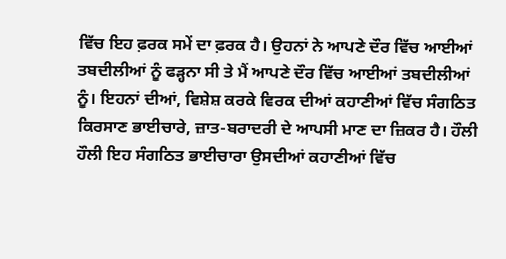ਵਿੱਚ ਇਹ ਫ਼ਰਕ ਸਮੇਂ ਦਾ ਫ਼ਰਕ ਹੈ। ਉਹਨਾਂ ਨੇ ਆਪਣੇ ਦੌਰ ਵਿੱਚ ਆਈਆਂ ਤਬਦੀਲੀਆਂ ਨੂੰ ਫੜ੍ਹਨਾ ਸੀ ਤੇ ਮੈਂ ਆਪਣੇ ਦੌਰ ਵਿੱਚ ਆਈਆਂ ਤਬਦੀਲੀਆਂ ਨੂੰ। ਇਹਨਾਂ ਦੀਆਂ, ਵਿਸ਼ੇਸ਼ ਕਰਕੇ ਵਿਰਕ ਦੀਆਂ ਕਹਾਣੀਆਂ ਵਿੱਚ ਸੰਗਠਿਤ ਕਿਰਸਾਣ ਭਾਈਚਾਰੇ, ਜ਼ਾਤ-ਬਰਾਦਰੀ ਦੇ ਆਪਸੀ ਮਾਣ ਦਾ ਜ਼ਿਕਰ ਹੈ। ਹੌਲੀ ਹੌਲੀ ਇਹ ਸੰਗਠਿਤ ਭਾਈਚਾਰਾ ਉਸਦੀਆਂ ਕਹਾਣੀਆਂ ਵਿੱਚ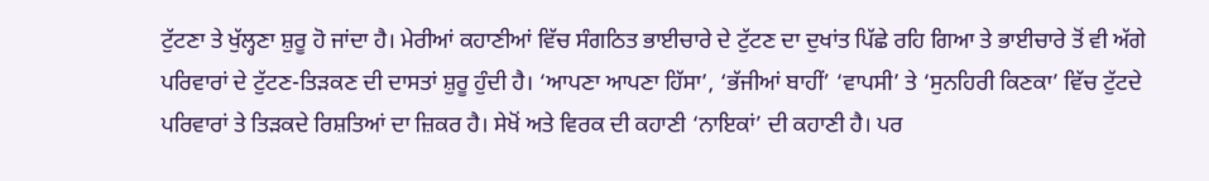ਟੁੱਟਣਾ ਤੇ ਖੁੱਲ੍ਹਣਾ ਸ਼ੁਰੂ ਹੋ ਜਾਂਦਾ ਹੈ। ਮੇਰੀਆਂ ਕਹਾਣੀਆਂ ਵਿੱਚ ਸੰਗਠਿਤ ਭਾਈਚਾਰੇ ਦੇ ਟੁੱਟਣ ਦਾ ਦੁਖਾਂਤ ਪਿੱਛੇ ਰਹਿ ਗਿਆ ਤੇ ਭਾਈਚਾਰੇ ਤੋਂ ਵੀ ਅੱਗੇ ਪਰਿਵਾਰਾਂ ਦੇ ਟੁੱਟਣ-ਤਿੜਕਣ ਦੀ ਦਾਸਤਾਂ ਸ਼ੁਰੂ ਹੁੰਦੀ ਹੈ। ‘ਆਪਣਾ ਆਪਣਾ ਹਿੱਸਾ’, ‘ਭੱਜੀਆਂ ਬਾਹੀਂ’ ‘ਵਾਪਸੀ’ ਤੇ ‘ਸੁਨਹਿਰੀ ਕਿਣਕਾ’ ਵਿੱਚ ਟੁੱਟਦੇ ਪਰਿਵਾਰਾਂ ਤੇ ਤਿੜਕਦੇ ਰਿਸ਼ਤਿਆਂ ਦਾ ਜ਼ਿਕਰ ਹੈ। ਸੇਖੋਂ ਅਤੇ ਵਿਰਕ ਦੀ ਕਹਾਣੀ ‘ਨਾਇਕਾਂ’ ਦੀ ਕਹਾਣੀ ਹੈ। ਪਰ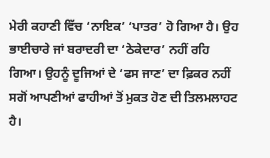ਮੇਰੀ ਕਹਾਣੀ ਵਿੱਚ ‘ਨਾਇਕ’ ‘ਪਾਤਰ’ ਹੋ ਗਿਆ ਹੈ। ਉਹ ਭਾਈਚਾਰੇ ਜਾਂ ਬਰਾਦਰੀ ਦਾ ‘ਠੇਕੇਦਾਰ’ ਨਹੀਂ ਰਹਿ ਗਿਆ। ਉਹਨੂੰ ਦੂਜਿਆਂ ਦੇ ‘ਫਸ ਜਾਣ’ ਦਾ ਫ਼ਿਕਰ ਨਹੀਂ ਸਗੋਂ ਆਪਣੀਆਂ ਫਾਹੀਆਂ ਤੋਂ ਮੁਕਤ ਹੋਣ ਦੀ ਤਿਲਮਲਾਹਟ ਹੈ।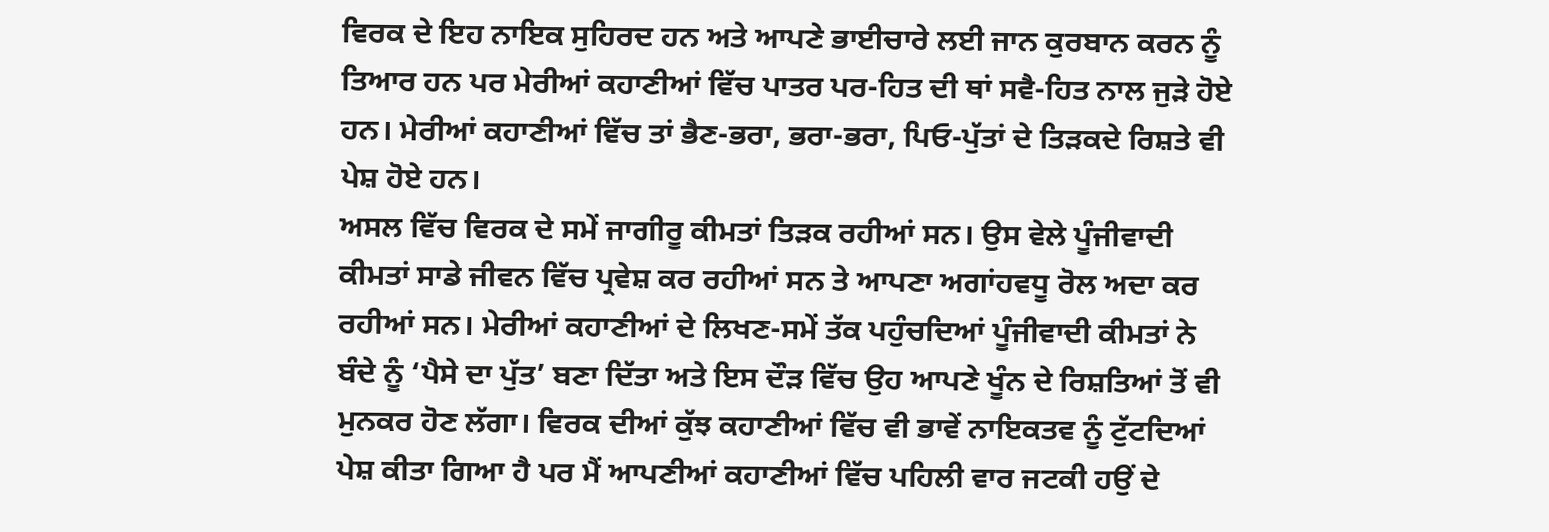ਵਿਰਕ ਦੇ ਇਹ ਨਾਇਕ ਸੁਹਿਰਦ ਹਨ ਅਤੇ ਆਪਣੇ ਭਾਈਚਾਰੇ ਲਈ ਜਾਨ ਕੁਰਬਾਨ ਕਰਨ ਨੂੰ ਤਿਆਰ ਹਨ ਪਰ ਮੇਰੀਆਂ ਕਹਾਣੀਆਂ ਵਿੱਚ ਪਾਤਰ ਪਰ-ਹਿਤ ਦੀ ਥਾਂ ਸਵੈ-ਹਿਤ ਨਾਲ ਜੁੜੇ ਹੋਏ ਹਨ। ਮੇਰੀਆਂ ਕਹਾਣੀਆਂ ਵਿੱਚ ਤਾਂ ਭੈਣ-ਭਰਾ, ਭਰਾ-ਭਰਾ, ਪਿਓ-ਪੁੱਤਾਂ ਦੇ ਤਿੜਕਦੇ ਰਿਸ਼ਤੇ ਵੀ ਪੇਸ਼ ਹੋਏ ਹਨ।
ਅਸਲ ਵਿੱਚ ਵਿਰਕ ਦੇ ਸਮੇਂ ਜਾਗੀਰੂ ਕੀਮਤਾਂ ਤਿੜਕ ਰਹੀਆਂ ਸਨ। ਉਸ ਵੇਲੇ ਪੂੰਜੀਵਾਦੀ ਕੀਮਤਾਂ ਸਾਡੇ ਜੀਵਨ ਵਿੱਚ ਪ੍ਰਵੇਸ਼ ਕਰ ਰਹੀਆਂ ਸਨ ਤੇ ਆਪਣਾ ਅਗਾਂਹਵਧੂ ਰੋਲ ਅਦਾ ਕਰ ਰਹੀਆਂ ਸਨ। ਮੇਰੀਆਂ ਕਹਾਣੀਆਂ ਦੇ ਲਿਖਣ-ਸਮੇਂ ਤੱਕ ਪਹੁੰਚਦਿਆਂ ਪੂੰਜੀਵਾਦੀ ਕੀਮਤਾਂ ਨੇ ਬੰਦੇ ਨੂੰ ‘ਪੈਸੇ ਦਾ ਪੁੱਤ’ ਬਣਾ ਦਿੱਤਾ ਅਤੇ ਇਸ ਦੌੜ ਵਿੱਚ ਉਹ ਆਪਣੇ ਖੂੰਨ ਦੇ ਰਿਸ਼ਤਿਆਂ ਤੋਂ ਵੀ ਮੁਨਕਰ ਹੋਣ ਲੱਗਾ। ਵਿਰਕ ਦੀਆਂ ਕੁੱਝ ਕਹਾਣੀਆਂ ਵਿੱਚ ਵੀ ਭਾਵੇਂ ਨਾਇਕਤਵ ਨੂੰ ਟੁੱਟਦਿਆਂ ਪੇਸ਼ ਕੀਤਾ ਗਿਆ ਹੈ ਪਰ ਮੈਂ ਆਪਣੀਆਂ ਕਹਾਣੀਆਂ ਵਿੱਚ ਪਹਿਲੀ ਵਾਰ ਜਟਕੀ ਹਉਂ ਦੇ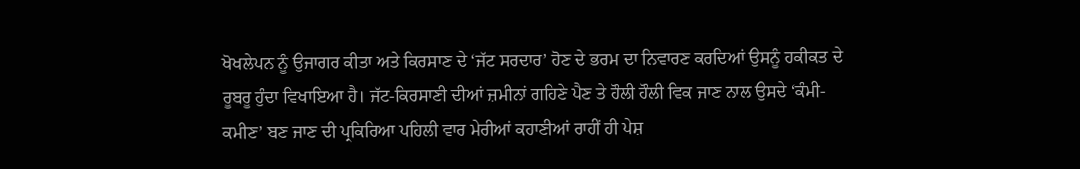ਖੋਖਲੇਪਨ ਨੂੰ ਉਜਾਗਰ ਕੀਤਾ ਅਤੇ ਕਿਰਸਾਣ ਦੇ ‘ਜੱਟ ਸਰਦਾਰ’ ਹੋਣ ਦੇ ਭਰਮ ਦਾ ਨਿਵਾਰਣ ਕਰਦਿਆਂ ਉਸਨੂੰ ਹਕੀਕਤ ਦੇ ਰੂਬਰੂ ਹੁੰਦਾ ਵਿਖਾਇਆ ਹੈ। ਜੱਟ-ਕਿਰਸਾਣੀ ਦੀਆਂ ਜ਼ਮੀਨਾਂ ਗਹਿਣੇ ਪੈਣ ਤੇ ਹੌਲੀ ਹੌਲੀ ਵਿਕ ਜਾਣ ਨਾਲ ਉਸਦੇ ‘ਕੰਮੀ-ਕਮੀਣ’ ਬਣ ਜਾਣ ਦੀ ਪ੍ਰਕਿਰਿਆ ਪਹਿਲੀ ਵਾਰ ਮੇਰੀਆਂ ਕਹਾਣੀਆਂ ਰਾਹੀਂ ਹੀ ਪੇਸ਼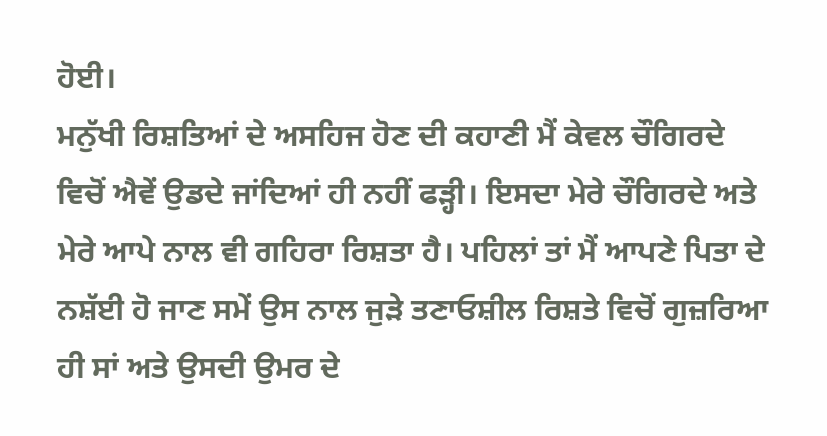ਹੋਈ।
ਮਨੁੱਖੀ ਰਿਸ਼ਤਿਆਂ ਦੇ ਅਸਹਿਜ ਹੋਣ ਦੀ ਕਹਾਣੀ ਮੈਂ ਕੇਵਲ ਚੌਗਿਰਦੇ ਵਿਚੋਂ ਐਵੇਂ ਉਡਦੇ ਜਾਂਦਿਆਂ ਹੀ ਨਹੀਂ ਫੜ੍ਹੀ। ਇਸਦਾ ਮੇਰੇ ਚੌਗਿਰਦੇ ਅਤੇ ਮੇਰੇ ਆਪੇ ਨਾਲ ਵੀ ਗਹਿਰਾ ਰਿਸ਼ਤਾ ਹੈ। ਪਹਿਲਾਂ ਤਾਂ ਮੈਂ ਆਪਣੇ ਪਿਤਾ ਦੇ ਨਸ਼ੱਈ ਹੋ ਜਾਣ ਸਮੇਂ ਉਸ ਨਾਲ ਜੁੜੇ ਤਣਾਓਸ਼ੀਲ ਰਿਸ਼ਤੇ ਵਿਚੋਂ ਗੁਜ਼ਰਿਆ ਹੀ ਸਾਂ ਅਤੇ ਉਸਦੀ ਉਮਰ ਦੇ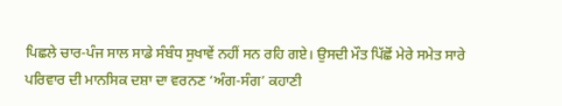ਪਿਛਲੇ ਚਾਰ-ਪੰਜ ਸਾਲ ਸਾਡੇ ਸੰਬੰਧ ਸੁਖਾਵੇਂ ਨਹੀਂ ਸਨ ਰਹਿ ਗਏ। ਉਸਦੀ ਮੌਤ ਪਿੱਛੋਂ ਮੇਰੇ ਸਮੇਤ ਸਾਰੇ ਪਰਿਵਾਰ ਦੀ ਮਾਨਸਿਕ ਦਸ਼ਾ ਦਾ ਵਰਨਣ ‘ਅੰਗ-ਸੰਗ’ ਕਹਾਣੀ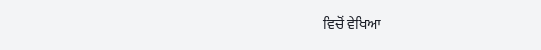ਵਿਚੋਂ ਵੇਖਿਆ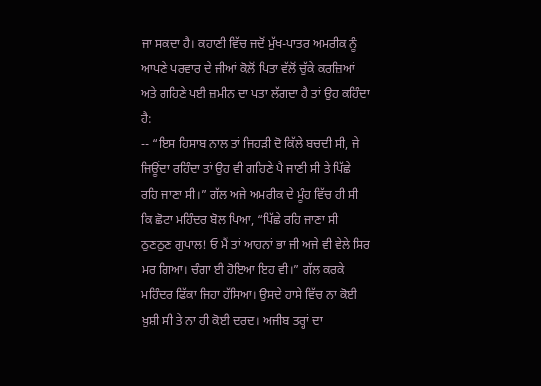ਜਾ ਸਕਦਾ ਹੈ। ਕਹਾਣੀ ਵਿੱਚ ਜਦੋਂ ਮੁੱਖ-ਪਾਤਰ ਅਮਰੀਕ ਨੂੰ ਆਪਣੇ ਪਰਵਾਰ ਦੇ ਜੀਆਂ ਕੋਲੋਂ ਪਿਤਾ ਵੱਲੋਂ ਚੁੱਕੇ ਕਰਜ਼ਿਆਂ ਅਤੇ ਗਹਿਣੇ ਪਈ ਜ਼ਮੀਨ ਦਾ ਪਤਾ ਲੱਗਦਾ ਹੈ ਤਾਂ ਉਹ ਕਹਿੰਦਾ ਹੈ:
-- “ਇਸ ਹਿਸਾਬ ਨਾਲ ਤਾਂ ਜਿਹੜੀ ਦੋ ਕਿੱਲੇ ਬਚਦੀ ਸੀ, ਜੇ ਜਿਊਂਦਾ ਰਹਿੰਦਾ ਤਾਂ ਉਹ ਵੀ ਗਹਿਣੇ ਪੈ ਜਾਣੀ ਸੀ ਤੇ ਪਿੱਛੇ ਰਹਿ ਜਾਣਾ ਸੀ।” ਗੱਲ ਅਜੇ ਅਮਰੀਕ ਦੇ ਮੂੰਹ ਵਿੱਚ ਹੀ ਸੀ ਕਿ ਛੋਟਾ ਮਹਿੰਦਰ ਬੋਲ ਪਿਆ, “ਪਿੱਛੇ ਰਹਿ ਜਾਣਾ ਸੀ ਠੁਣਠੁਣ ਗੁਪਾਲ! ਓ ਮੈਂ ਤਾਂ ਆਹਨਾਂ ਭਾ ਜੀ ਅਜੇ ਵੀ ਵੇਲੇ ਸਿਰ ਮਰ ਗਿਆ। ਚੰਗਾ ਈ ਹੋਇਆ ਇਹ ਵੀ।” ਗੱਲ ਕਰਕੇ ਮਹਿੰਦਰ ਫਿੱਕਾ ਜਿਹਾ ਹੱਸਿਆ। ਉਸਦੇ ਹਾਸੇ ਵਿੱਚ ਨਾ ਕੋਈ ਖ਼ੁਸ਼ੀ ਸੀ ਤੇ ਨਾ ਹੀ ਕੋਈ ਦਰਦ। ਅਜੀਬ ਤਰ੍ਹਾਂ ਦਾ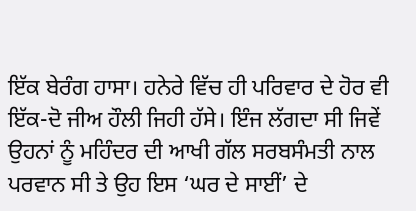ਇੱਕ ਬੇਰੰਗ ਹਾਸਾ। ਹਨੇਰੇ ਵਿੱਚ ਹੀ ਪਰਿਵਾਰ ਦੇ ਹੋਰ ਵੀ ਇੱਕ-ਦੋ ਜੀਅ ਹੌਲੀ ਜਿਹੀ ਹੱਸੇ। ਇੰਜ ਲੱਗਦਾ ਸੀ ਜਿਵੇਂ ਉਹਨਾਂ ਨੂੰ ਮਹਿੰਦਰ ਦੀ ਆਖੀ ਗੱਲ ਸਰਬਸੰਮਤੀ ਨਾਲ ਪਰਵਾਨ ਸੀ ਤੇ ਉਹ ਇਸ ‘ਘਰ ਦੇ ਸਾਈਂ’ ਦੇ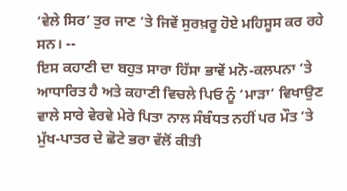‘ਵੇਲੇ ਸਿਰ’ ਤੁਰ ਜਾਣ ‘ਤੇ ਜਿਵੇਂ ਸੁਰਖ਼ਰੂ ਹੋਏ ਮਹਿਸੂਸ ਕਰ ਰਹੇ ਸਨ। --
ਇਸ ਕਹਾਣੀ ਦਾ ਬਹੁਤ ਸਾਰਾ ਹਿੱਸਾ ਭਾਵੇਂ ਮਨੋ-ਕਲਪਨਾ ‘ਤੇ ਆਧਾਰਿਤ ਹੈ ਅਤੇ ਕਹਾਣੀ ਵਿਚਲੇ ਪਿਓ ਨੂੰ ‘ਮਾੜਾ’ ਵਿਖਾਉਣ ਵਾਲੇ ਸਾਰੇ ਵੇਰਵੇ ਮੇਰੇ ਪਿਤਾ ਨਾਲ ਸੰਬੰਧਤ ਨਹੀਂ ਪਰ ਮੌਤ ‘ਤੇ ਮੁੱਖ-ਪਾਤਰ ਦੇ ਛੋਟੇ ਭਰਾ ਵੱਲੋਂ ਕੀਤੀ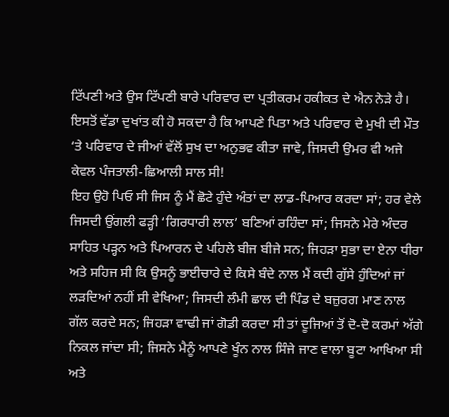ਟਿੱਪਣੀ ਅਤੇ ਉਸ ਟਿੱਪਣੀ ਬਾਰੇ ਪਰਿਵਾਰ ਦਾ ਪ੍ਰਤੀਕਰਮ ਹਕੀਕਤ ਦੇ ਐਨ ਨੇੜੇ ਹੈ। ਇਸਤੋਂ ਵੱਡਾ ਦੁਖਾਂਤ ਕੀ ਹੋ ਸਕਦਾ ਹੈ ਕਿ ਆਪਣੇ ਪਿਤਾ ਅਤੇ ਪਰਿਵਾਰ ਦੇ ਮੁਖੀ ਦੀ ਮੌਤ ‘ਤੇ ਪਰਿਵਾਰ ਦੇ ਜੀਆਂ ਵੱਲੋਂ ਸੁਖ ਦਾ ਅਨੁਭਵ ਕੀਤਾ ਜਾਵੇ, ਜਿਸਦੀ ਉਮਰ ਵੀ ਅਜੇ ਕੇਵਲ ਪੰਜਤਾਲੀ-ਛਿਆਲੀ ਸਾਲ ਸੀ!
ਇਹ ਉਹੋ ਪਿਓ ਸੀ ਜਿਸ ਨੂੰ ਮੈਂ ਛੋਟੇ ਹੁੰਦੇ ਅੰਤਾਂ ਦਾ ਲਾਡ-ਪਿਆਰ ਕਰਦਾ ਸਾਂ; ਹਰ ਵੇਲੇ ਜਿਸਦੀ ਉਂਗਲੀ ਫੜ੍ਹੀ ‘ਗਿਰਧਾਰੀ ਲਾਲ’ ਬਣਿਆਂ ਰਹਿੰਦਾ ਸਾਂ; ਜਿਸਨੇ ਮੇਰੇ ਅੰਦਰ ਸਾਹਿਤ ਪੜ੍ਹਨ ਅਤੇ ਪਿਆਰਨ ਦੇ ਪਹਿਲੇ ਬੀਜ ਬੀਜੇ ਸਨ; ਜਿਹੜਾ ਸੁਭਾ ਦਾ ਏਨਾ ਧੀਰਾ ਅਤੇ ਸਹਿਜ ਸੀ ਕਿ ਉਸਨੂੰ ਭਾਈਚਾਰੇ ਦੇ ਕਿਸੇ ਬੰਦੇ ਨਾਲ ਮੈਂ ਕਦੀ ਗੁੱਸੇ ਹੁੰਦਿਆਂ ਜਾਂ ਲੜਦਿਆਂ ਨਹੀਂ ਸੀ ਵੇਖਿਆ; ਜਿਸਦੀ ਲੰਮੀ ਛਾਲ ਦੀ ਪਿੰਡ ਦੇ ਬਜ਼ੁਰਗ ਮਾਣ ਨਾਲ ਗੱਲ ਕਰਦੇ ਸਨ; ਜਿਹੜਾ ਵਾਢੀ ਜਾਂ ਗੋਡੀ ਕਰਦਾ ਸੀ ਤਾਂ ਦੂਜਿਆਂ ਤੋਂ ਦੋ-ਦੋ ਕਰਮਾਂ ਅੱਗੇ ਨਿਕਲ ਜਾਂਦਾ ਸੀ; ਜਿਸਨੇ ਮੈਨੂੰ ਆਪਣੇ ਖੂੰਨ ਨਾਲ ਸਿੰਜੇ ਜਾਣ ਵਾਲਾ ਬੂਟਾ ਆਖਿਆ ਸੀ ਅਤੇ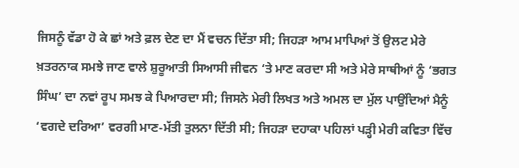ਜਿਸਨੂੰ ਵੱਡਾ ਹੋ ਕੇ ਛਾਂ ਅਤੇ ਫ਼ਲ ਦੇਣ ਦਾ ਮੈਂ ਵਚਨ ਦਿੱਤਾ ਸੀ; ਜਿਹੜਾ ਆਮ ਮਾਪਿਆਂ ਤੋਂ ਉਲਟ ਮੇਰੇ ਖ਼ਤਰਨਾਕ ਸਮਝੇ ਜਾਣ ਵਾਲੇ ਸ਼ੁਰੂਆਤੀ ਸਿਆਸੀ ਜੀਵਨ ‘ਤੇ ਮਾਣ ਕਰਦਾ ਸੀ ਅਤੇ ਮੇਰੇ ਸਾਥੀਆਂ ਨੂੰ ‘ਭਗਤ ਸਿੰਘ’ ਦਾ ਨਵਾਂ ਰੂਪ ਸਮਝ ਕੇ ਪਿਆਰਦਾ ਸੀ; ਜਿਸਨੇ ਮੇਰੀ ਲਿਖਤ ਅਤੇ ਅਮਲ ਦਾ ਮੁੱਲ ਪਾਉਂਦਿਆਂ ਮੈਨੂੰ ‘ਵਗਦੇ ਦਰਿਆ’ ਵਰਗੀ ਮਾਣ-ਮੱਤੀ ਤੁਲਨਾ ਦਿੱਤੀ ਸੀ; ਜਿਹੜਾ ਦਹਾਕਾ ਪਹਿਲਾਂ ਪੜ੍ਹੀ ਮੇਰੀ ਕਵਿਤਾ ਵਿੱਚ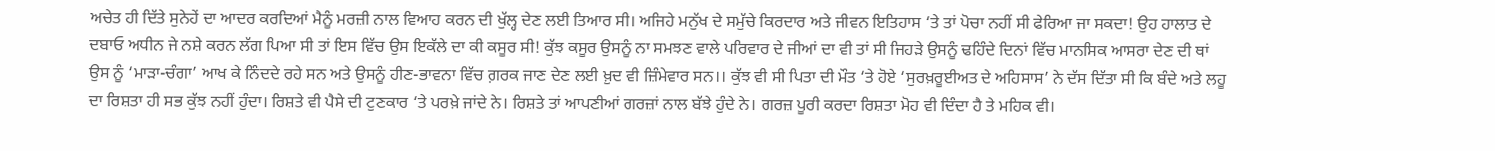ਅਚੇਤ ਹੀ ਦਿੱਤੇ ਸੁਨੇਹੇਂ ਦਾ ਆਦਰ ਕਰਦਿਆਂ ਮੈਨੂੰ ਮਰਜ਼ੀ ਨਾਲ ਵਿਆਹ ਕਰਨ ਦੀ ਖੁੱਲ੍ਹ ਦੇਣ ਲਈ ਤਿਆਰ ਸੀ। ਅਜਿਹੇ ਮਨੁੱਖ ਦੇ ਸਮੁੱਚੇ ਕਿਰਦਾਰ ਅਤੇ ਜੀਵਨ ਇਤਿਹਾਸ ‘ਤੇ ਤਾਂ ਪੋਚਾ ਨਹੀਂ ਸੀ ਫੇਰਿਆ ਜਾ ਸਕਦਾ! ਉਹ ਹਾਲਾਤ ਦੇ ਦਬਾਓ ਅਧੀਨ ਜੇ ਨਸ਼ੇ ਕਰਨ ਲੱਗ ਪਿਆ ਸੀ ਤਾਂ ਇਸ ਵਿੱਚ ਉਸ ਇਕੱਲੇ ਦਾ ਕੀ ਕਸੂਰ ਸੀ! ਕੁੱਝ ਕਸੂਰ ਉਸਨੂੰ ਨਾ ਸਮਝਣ ਵਾਲੇ ਪਰਿਵਾਰ ਦੇ ਜੀਆਂ ਦਾ ਵੀ ਤਾਂ ਸੀ ਜਿਹੜੇ ਉਸਨੂੰ ਢਹਿੰਦੇ ਦਿਨਾਂ ਵਿੱਚ ਮਾਨਸਿਕ ਆਸਰਾ ਦੇਣ ਦੀ ਥਾਂ ਉਸ ਨੂੰ ‘ਮਾੜਾ-ਚੰਗਾ’ ਆਖ ਕੇ ਨਿੰਦਦੇ ਰਹੇ ਸਨ ਅਤੇ ਉਸਨੂੰ ਹੀਣ-ਭਾਵਨਾ ਵਿੱਚ ਗ਼ਰਕ ਜਾਣ ਦੇਣ ਲਈ ਖ਼ੁਦ ਵੀ ਜ਼ਿੰਮੇਵਾਰ ਸਨ।। ਕੁੱਝ ਵੀ ਸੀ ਪਿਤਾ ਦੀ ਮੌਤ ‘ਤੇ ਹੋਏ ‘ਸੁਰਖ਼ਰੂਈਅਤ ਦੇ ਅਹਿਸਾਸ’ ਨੇ ਦੱਸ ਦਿੱਤਾ ਸੀ ਕਿ ਬੰਦੇ ਅਤੇ ਲਹੂ ਦਾ ਰਿਸ਼ਤਾ ਹੀ ਸਭ ਕੁੱਝ ਨਹੀਂ ਹੁੰਦਾ। ਰਿਸ਼ਤੇ ਵੀ ਪੈਸੇ ਦੀ ਟੁਣਕਾਰ ‘ਤੇ ਪਰਖ਼ੇ ਜਾਂਦੇ ਨੇ। ਰਿਸ਼ਤੇ ਤਾਂ ਆਪਣੀਆਂ ਗਰਜ਼ਾਂ ਨਾਲ ਬੱਝੇ ਹੁੰਦੇ ਨੇ। ਗਰਜ਼ ਪੂਰੀ ਕਰਦਾ ਰਿਸ਼ਤਾ ਮੋਹ ਵੀ ਦਿੰਦਾ ਹੈ ਤੇ ਮਹਿਕ ਵੀ।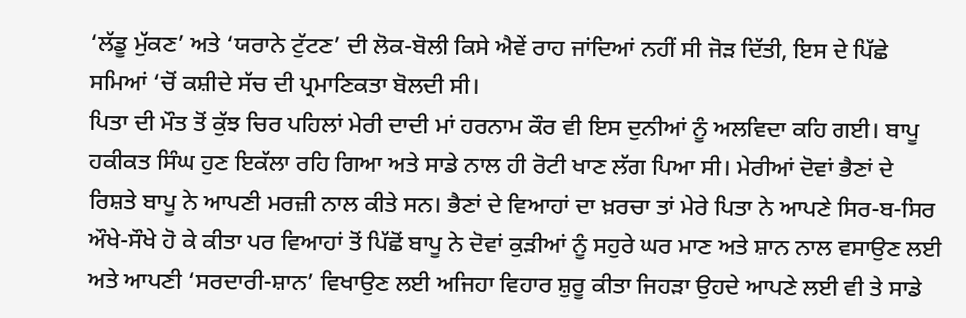‘ਲੱਡੂ ਮੁੱਕਣ’ ਅਤੇ ‘ਯਰਾਨੇ ਟੁੱਟਣ’ ਦੀ ਲੋਕ-ਬੋਲੀ ਕਿਸੇ ਐਵੇਂ ਰਾਹ ਜਾਂਦਿਆਂ ਨਹੀਂ ਸੀ ਜੋੜ ਦਿੱਤੀ, ਇਸ ਦੇ ਪਿੱਛੇ ਸਮਿਆਂ ‘ਚੋਂ ਕਸ਼ੀਦੇ ਸੱਚ ਦੀ ਪ੍ਰਮਾਣਿਕਤਾ ਬੋਲਦੀ ਸੀ।
ਪਿਤਾ ਦੀ ਮੌਤ ਤੋਂ ਕੁੱਝ ਚਿਰ ਪਹਿਲਾਂ ਮੇਰੀ ਦਾਦੀ ਮਾਂ ਹਰਨਾਮ ਕੌਰ ਵੀ ਇਸ ਦੁਨੀਆਂ ਨੂੰ ਅਲਵਿਦਾ ਕਹਿ ਗਈ। ਬਾਪੂ ਹਕੀਕਤ ਸਿੰਘ ਹੁਣ ਇਕੱਲਾ ਰਹਿ ਗਿਆ ਅਤੇ ਸਾਡੇ ਨਾਲ ਹੀ ਰੋਟੀ ਖਾਣ ਲੱਗ ਪਿਆ ਸੀ। ਮੇਰੀਆਂ ਦੋਵਾਂ ਭੈਣਾਂ ਦੇ ਰਿਸ਼ਤੇ ਬਾਪੂ ਨੇ ਆਪਣੀ ਮਰਜ਼ੀ ਨਾਲ ਕੀਤੇ ਸਨ। ਭੈਣਾਂ ਦੇ ਵਿਆਹਾਂ ਦਾ ਖ਼ਰਚਾ ਤਾਂ ਮੇਰੇ ਪਿਤਾ ਨੇ ਆਪਣੇ ਸਿਰ-ਬ-ਸਿਰ ਔਖੇ-ਸੌਖੇ ਹੋ ਕੇ ਕੀਤਾ ਪਰ ਵਿਆਹਾਂ ਤੋਂ ਪਿੱਛੋਂ ਬਾਪੂ ਨੇ ਦੋਵਾਂ ਕੁੜੀਆਂ ਨੂੰ ਸਹੁਰੇ ਘਰ ਮਾਣ ਅਤੇ ਸ਼ਾਨ ਨਾਲ ਵਸਾਉਣ ਲਈ ਅਤੇ ਆਪਣੀ ‘ਸਰਦਾਰੀ-ਸ਼ਾਨ’ ਵਿਖਾਉਣ ਲਈ ਅਜਿਹਾ ਵਿਹਾਰ ਸ਼ੁਰੂ ਕੀਤਾ ਜਿਹੜਾ ਉਹਦੇ ਆਪਣੇ ਲਈ ਵੀ ਤੇ ਸਾਡੇ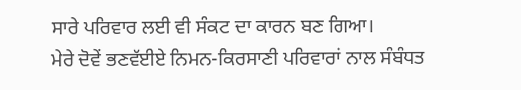ਸਾਰੇ ਪਰਿਵਾਰ ਲਈ ਵੀ ਸੰਕਟ ਦਾ ਕਾਰਨ ਬਣ ਗਿਆ।
ਮੇਰੇ ਦੋਵੇਂ ਭਣਵੱਈਏ ਨਿਮਨ-ਕਿਰਸਾਣੀ ਪਰਿਵਾਰਾਂ ਨਾਲ ਸੰਬੰਧਤ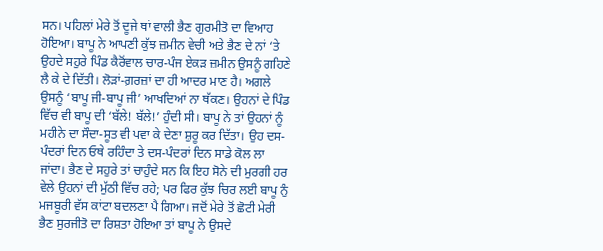ਸਨ। ਪਹਿਲਾਂ ਮੇਰੇ ਤੋਂ ਦੂਜੇ ਥਾਂ ਵਾਲੀ ਭੈਣ ਗੁਰਮੀਤੋ ਦਾ ਵਿਆਹ ਹੋਇਆ। ਬਾਪੂ ਨੇ ਆਪਣੀ ਕੁੱਝ ਜ਼ਮੀਨ ਵੇਚੀ ਅਤੇ ਭੈਣ ਦੇ ਨਾਂ ‘ਤੇ ਉਹਦੇ ਸਹੁਰੇ ਪਿੰਡ ਕੈਰੋਂਵਾਲ ਚਾਰ-ਪੰਜ ਏਕੜ ਜ਼ਮੀਨ ਉਸਨੂੰ ਗਹਿਣੇ ਲੈ ਕੇ ਦੇ ਦਿੱਤੀ। ਲੋੜਾਂ-ਗ਼ਰਜ਼ਾਂ ਦਾ ਹੀ ਆਦਰ ਮਾਣ ਹੈ। ਅਗਲੇ ਉਸਨੂੰ ‘ਬਾਪੂ ਜੀ-ਬਾਪੂ ਜੀ’ ਆਖਦਿਆਂ ਨਾ ਥੱਕਣ। ਉਹਨਾਂ ਦੇ ਪਿੰਡ ਵਿੱਚ ਵੀ ਬਾਪੂ ਦੀ ‘ਬੱਲੇ! ਬੱਲੇ!’ ਹੁੰਦੀ ਸੀ। ਬਾਪੂ ਨੇ ਤਾਂ ਉਹਨਾਂ ਨੂੰ ਮਹੀਨੇ ਦਾ ਸੌਦਾ-ਸੂਤ ਵੀ ਪਵਾ ਕੇ ਦੇਣਾ ਸ਼ੁਰੂ ਕਰ ਦਿੱਤਾ। ਉਹ ਦਸ-ਪੰਦਰਾਂ ਦਿਨ ਓਥੇ ਰਹਿੰਦਾ ਤੇ ਦਸ-ਪੰਦਰਾਂ ਦਿਨ ਸਾਡੇ ਕੋਲ ਲਾ ਜਾਂਦਾ। ਭੈਣ ਦੇ ਸਹੁਰੇ ਤਾਂ ਚਾਹੁੰਦੇ ਸਨ ਕਿ ਇਹ ਸੋਨੇ ਦੀ ਮੁਰਗੀ ਹਰ ਵੇਲੇ ਉਹਨਾਂ ਦੀ ਮੁੱਠੀ ਵਿੱਚ ਰਹੇ; ਪਰ ਫਿਰ ਕੁੱਝ ਚਿਰ ਲਈ ਬਾਪੂ ਨੁੰ ਮਜਬੂਰੀ ਵੱਸ ਕਾਂਟਾ ਬਦਲਣਾ ਪੈ ਗਿਆ। ਜਦੋਂ ਮੇਰੇ ਤੋਂ ਛੋਟੀ ਮੇਰੀ ਭੈਣ ਸੁਰਜੀਤੋ ਦਾ ਰਿਸ਼ਤਾ ਹੋਇਆ ਤਾਂ ਬਾਪੂ ਨੇ ਉਸਦੇ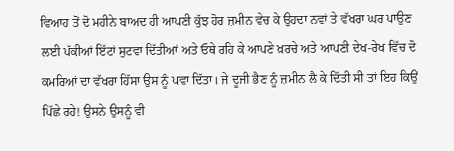ਵਿਆਹ ਤੋਂ ਦੋ ਮਹੀਨੇ ਬਾਅਦ ਹੀ ਆਪਣੀ ਕੁੱਝ ਹੋਰ ਜ਼ਮੀਨ ਵੇਚ ਕੇ ਉਹਦਾ ਨਵਾਂ ਤੇ ਵੱਖਰਾ ਘਰ ਪਾਉਣ ਲਈ ਪੱਕੀਆਂ ਇੱਟਾਂ ਸੁਟਵਾ ਦਿੱਤੀਆਂ ਅਤੇ ਓਥੇ ਰਹਿ ਕੇ ਆਪਣੇ ਖ਼ਰਚੇ ਅਤੇ ਆਪਣੀ ਦੇਖ-ਰੇਖ ਵਿੱਚ ਦੋ ਕਮਰਿਆਂ ਦਾ ਵੱਖਰਾ ਹਿੱਸਾ ਉਸ ਨੂੰ ਪਵਾ ਦਿੱਤਾ। ਜੇ ਦੂਜੀ ਭੈਣ ਨੂੰ ਜ਼ਮੀਨ ਲੈ ਕੇ ਦਿੱਤੀ ਸੀ ਤਾਂ ਇਹ ਕਿਉਂ ਪਿੱਛੇ ਰਹੇ! ਉਸਨੇ ਉਸਨੂੰ ਵੀ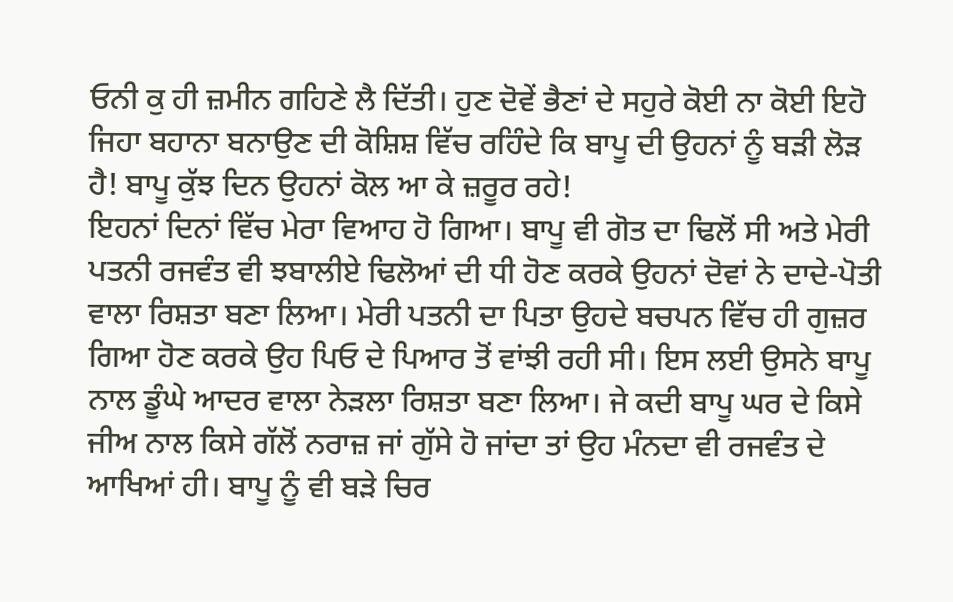ਓਨੀ ਕੁ ਹੀ ਜ਼ਮੀਨ ਗਹਿਣੇ ਲੈ ਦਿੱਤੀ। ਹੁਣ ਦੋਵੇਂ ਭੈਣਾਂ ਦੇ ਸਹੁਰੇ ਕੋਈ ਨਾ ਕੋਈ ਇਹੋ ਜਿਹਾ ਬਹਾਨਾ ਬਨਾਉਣ ਦੀ ਕੋਸ਼ਿਸ਼ ਵਿੱਚ ਰਹਿੰਦੇ ਕਿ ਬਾਪੂ ਦੀ ਉਹਨਾਂ ਨੂੰ ਬੜੀ ਲੋੜ ਹੈ! ਬਾਪੂ ਕੁੱਝ ਦਿਨ ਉਹਨਾਂ ਕੋਲ ਆ ਕੇ ਜ਼ਰੂਰ ਰਹੇ!
ਇਹਨਾਂ ਦਿਨਾਂ ਵਿੱਚ ਮੇਰਾ ਵਿਆਹ ਹੋ ਗਿਆ। ਬਾਪੂ ਵੀ ਗੋਤ ਦਾ ਢਿਲੋਂ ਸੀ ਅਤੇ ਮੇਰੀ ਪਤਨੀ ਰਜਵੰਤ ਵੀ ਝਬਾਲੀਏ ਢਿਲੋਆਂ ਦੀ ਧੀ ਹੋਣ ਕਰਕੇ ਉਹਨਾਂ ਦੋਵਾਂ ਨੇ ਦਾਦੇ-ਪੋਤੀ ਵਾਲਾ ਰਿਸ਼ਤਾ ਬਣਾ ਲਿਆ। ਮੇਰੀ ਪਤਨੀ ਦਾ ਪਿਤਾ ਉਹਦੇ ਬਚਪਨ ਵਿੱਚ ਹੀ ਗੁਜ਼ਰ ਗਿਆ ਹੋਣ ਕਰਕੇ ਉਹ ਪਿਓ ਦੇ ਪਿਆਰ ਤੋਂ ਵਾਂਝੀ ਰਹੀ ਸੀ। ਇਸ ਲਈ ਉਸਨੇ ਬਾਪੂ ਨਾਲ ਡੂੰਘੇ ਆਦਰ ਵਾਲਾ ਨੇੜਲਾ ਰਿਸ਼ਤਾ ਬਣਾ ਲਿਆ। ਜੇ ਕਦੀ ਬਾਪੂ ਘਰ ਦੇ ਕਿਸੇ ਜੀਅ ਨਾਲ ਕਿਸੇ ਗੱਲੋਂ ਨਰਾਜ਼ ਜਾਂ ਗੁੱਸੇ ਹੋ ਜਾਂਦਾ ਤਾਂ ਉਹ ਮੰਨਦਾ ਵੀ ਰਜਵੰਤ ਦੇ ਆਖਿਆਂ ਹੀ। ਬਾਪੂ ਨੂੰ ਵੀ ਬੜੇ ਚਿਰ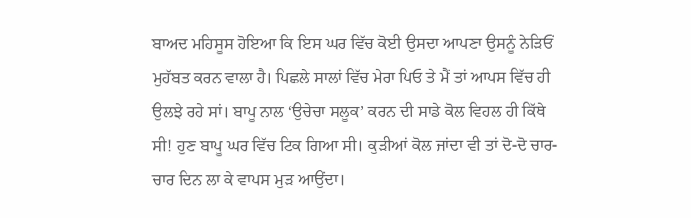ਬਾਅਦ ਮਹਿਸੂਸ ਹੋਇਆ ਕਿ ਇਸ ਘਰ ਵਿੱਚ ਕੋਈ ਉਸਦਾ ਆਪਣਾ ਉਸਨੂੰ ਨੇੜਿਓਂ ਮੁਹੱਬਤ ਕਰਨ ਵਾਲਾ ਹੈ। ਪਿਛਲੇ ਸਾਲਾਂ ਵਿੱਚ ਮੇਰਾ ਪਿਓ ਤੇ ਮੈਂ ਤਾਂ ਆਪਸ ਵਿੱਚ ਹੀ ਉਲਝੇ ਰਹੇ ਸਾਂ। ਬਾਪੂ ਨਾਲ ‘ਉਚੇਚਾ ਸਲੂਕ’ ਕਰਨ ਦੀ ਸਾਡੇ ਕੋਲ ਵਿਹਲ ਹੀ ਕਿੱਥੇ ਸੀ! ਹੁਣ ਬਾਪੂ ਘਰ ਵਿੱਚ ਟਿਕ ਗਿਆ ਸੀ। ਕੁੜੀਆਂ ਕੋਲ ਜਾਂਦਾ ਵੀ ਤਾਂ ਦੋ-ਦੋ ਚਾਰ-ਚਾਰ ਦਿਨ ਲਾ ਕੇ ਵਾਪਸ ਮੁੜ ਆਉਂਦਾ।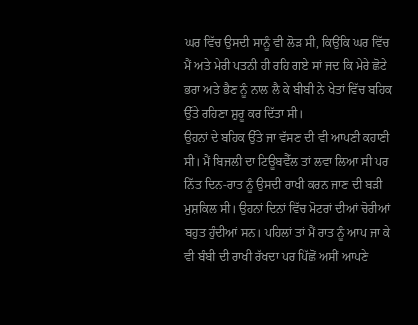ਘਰ ਵਿੱਚ ਉਸਦੀ ਸਾਨੂੰ ਵੀ ਲੋੜ ਸੀ, ਕਿਉਂਕਿ ਘਰ ਵਿੱਚ ਮੈਂ ਅਤੇ ਮੇਰੀ ਪਤਨੀ ਹੀ ਰਹਿ ਗਏ ਸਾਂ ਜਦ ਕਿ ਮੇਰੇ ਛੋਟੇ ਭਰਾ ਅਤੇ ਭੈਣ ਨੂੰ ਨਾਲ ਲੈ ਕੇ ਬੀਬੀ ਨੇ ਖੇਤਾਂ ਵਿੱਚ ਬਹਿਕ ਉੱਤੇ ਰਹਿਣਾ ਸ਼ੁਰੂ ਕਰ ਦਿੱਤਾ ਸੀ।
ਉਹਨਾਂ ਦੇ ਬਹਿਕ ਉੱਤੇ ਜਾ ਵੱਸਣ ਦੀ ਵੀ ਆਪਣੀ ਕਹਾਣੀ ਸੀ। ਮੈਂ ਬਿਜਲੀ ਦਾ ਟਿਊਬਵੈੱਲ ਤਾਂ ਲਵਾ ਲਿਆ ਸੀ ਪਰ ਨਿੱਤ ਦਿਨ-ਰਾਤ ਨੂੰ ਉਸਦੀ ਰਾਖੀ ਕਰਨ ਜਾਣ ਦੀ ਬੜੀ ਮੁਸ਼ਕਿਲ ਸੀ। ਉਹਨਾਂ ਦਿਨਾਂ ਵਿੱਚ ਮੋਟਰਾਂ ਦੀਆਂ ਚੋਰੀਆਂ ਬਹੁਤ ਹੁੰਦੀਆਂ ਸਨ। ਪਹਿਲਾਂ ਤਾਂ ਮੈਂ ਰਾਤ ਨੂੰ ਆਪ ਜਾ ਕੇ ਵੀ ਬੰਬੀ ਦੀ ਰਾਖੀ ਰੱਖਦਾ ਪਰ ਪਿੱਛੋਂ ਅਸੀਂ ਆਪਣੇ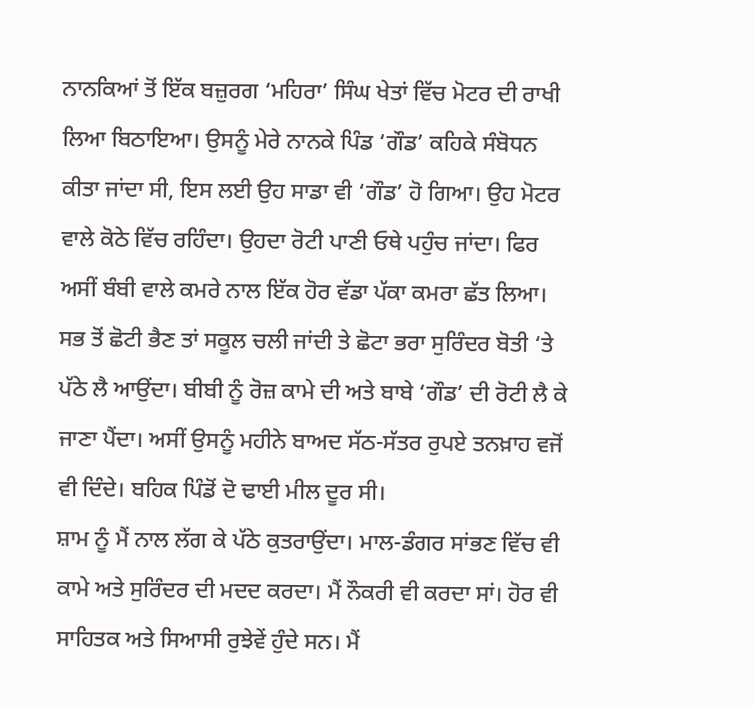ਨਾਨਕਿਆਂ ਤੋਂ ਇੱਕ ਬਜ਼ੁਰਗ ‘ਮਹਿਰਾ’ ਸਿੰਘ ਖੇਤਾਂ ਵਿੱਚ ਮੋਟਰ ਦੀ ਰਾਖੀ ਲਿਆ ਬਿਠਾਇਆ। ਉਸਨੂੰ ਮੇਰੇ ਨਾਨਕੇ ਪਿੰਡ ‘ਗੌਡ’ ਕਹਿਕੇ ਸੰਬੋਧਨ ਕੀਤਾ ਜਾਂਦਾ ਸੀ, ਇਸ ਲਈ ਉਹ ਸਾਡਾ ਵੀ ‘ਗੌਡ’ ਹੋ ਗਿਆ। ਉਹ ਮੋਟਰ ਵਾਲੇ ਕੋਠੇ ਵਿੱਚ ਰਹਿੰਦਾ। ਉਹਦਾ ਰੋਟੀ ਪਾਣੀ ਓਥੇ ਪਹੁੰਚ ਜਾਂਦਾ। ਫਿਰ ਅਸੀਂ ਬੰਬੀ ਵਾਲੇ ਕਮਰੇ ਨਾਲ ਇੱਕ ਹੋਰ ਵੱਡਾ ਪੱਕਾ ਕਮਰਾ ਛੱਤ ਲਿਆ। ਸਭ ਤੋਂ ਛੋਟੀ ਭੈਣ ਤਾਂ ਸਕੂਲ ਚਲੀ ਜਾਂਦੀ ਤੇ ਛੋਟਾ ਭਰਾ ਸੁਰਿੰਦਰ ਬੋਤੀ ‘ਤੇ ਪੱਠੇ ਲੈ ਆਉਂਦਾ। ਬੀਬੀ ਨੂੰ ਰੋਜ਼ ਕਾਮੇ ਦੀ ਅਤੇ ਬਾਬੇ ‘ਗੌਡ’ ਦੀ ਰੋਟੀ ਲੈ ਕੇ ਜਾਣਾ ਪੈਂਦਾ। ਅਸੀਂ ਉਸਨੂੰ ਮਹੀਨੇ ਬਾਅਦ ਸੱਠ-ਸੱਤਰ ਰੁਪਏ ਤਨਖ਼ਾਹ ਵਜੋਂ ਵੀ ਦਿੰਦੇ। ਬਹਿਕ ਪਿੰਡੋਂ ਦੋ ਢਾਈ ਮੀਲ ਦੂਰ ਸੀ।
ਸ਼ਾਮ ਨੂੰ ਮੈਂ ਨਾਲ ਲੱਗ ਕੇ ਪੱਠੇ ਕੁਤਰਾਉਂਦਾ। ਮਾਲ-ਡੰਗਰ ਸਾਂਭਣ ਵਿੱਚ ਵੀ ਕਾਮੇ ਅਤੇ ਸੁਰਿੰਦਰ ਦੀ ਮਦਦ ਕਰਦਾ। ਮੈਂ ਨੌਕਰੀ ਵੀ ਕਰਦਾ ਸਾਂ। ਹੋਰ ਵੀ ਸਾਹਿਤਕ ਅਤੇ ਸਿਆਸੀ ਰੁਝੇਵੇਂ ਹੁੰਦੇ ਸਨ। ਮੈਂ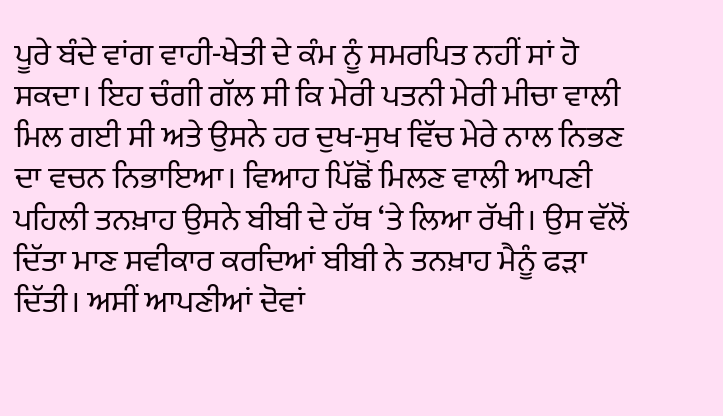ਪੂਰੇ ਬੰਦੇ ਵਾਂਗ ਵਾਹੀ-ਖੇਤੀ ਦੇ ਕੰਮ ਨੂੰ ਸਮਰਪਿਤ ਨਹੀਂ ਸਾਂ ਹੋ ਸਕਦਾ। ਇਹ ਚੰਗੀ ਗੱਲ ਸੀ ਕਿ ਮੇਰੀ ਪਤਨੀ ਮੇਰੀ ਮੀਚਾ ਵਾਲੀ ਮਿਲ ਗਈ ਸੀ ਅਤੇ ਉਸਨੇ ਹਰ ਦੁਖ-ਸੁਖ ਵਿੱਚ ਮੇਰੇ ਨਾਲ ਨਿਭਣ ਦਾ ਵਚਨ ਨਿਭਾਇਆ। ਵਿਆਹ ਪਿੱਛੋਂ ਮਿਲਣ ਵਾਲੀ ਆਪਣੀ ਪਹਿਲੀ ਤਨਖ਼ਾਹ ਉਸਨੇ ਬੀਬੀ ਦੇ ਹੱਥ ‘ਤੇ ਲਿਆ ਰੱਖੀ। ਉਸ ਵੱਲੋਂ ਦਿੱਤਾ ਮਾਣ ਸਵੀਕਾਰ ਕਰਦਿਆਂ ਬੀਬੀ ਨੇ ਤਨਖ਼ਾਹ ਮੈਨੂੰ ਫੜਾ ਦਿੱਤੀ। ਅਸੀਂ ਆਪਣੀਆਂ ਦੋਵਾਂ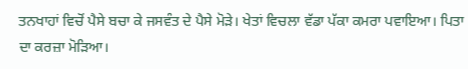ਤਨਖਾਹਾਂ ਵਿਚੋਂ ਪੈਸੇ ਬਚਾ ਕੇ ਜਸਵੰਤ ਦੇ ਪੈਸੇ ਮੋੜੇ। ਖੇਤਾਂ ਵਿਚਲਾ ਵੱਡਾ ਪੱਕਾ ਕਮਰਾ ਪਵਾਇਆ। ਪਿਤਾ ਦਾ ਕਰਜ਼ਾ ਮੋੜਿਆ।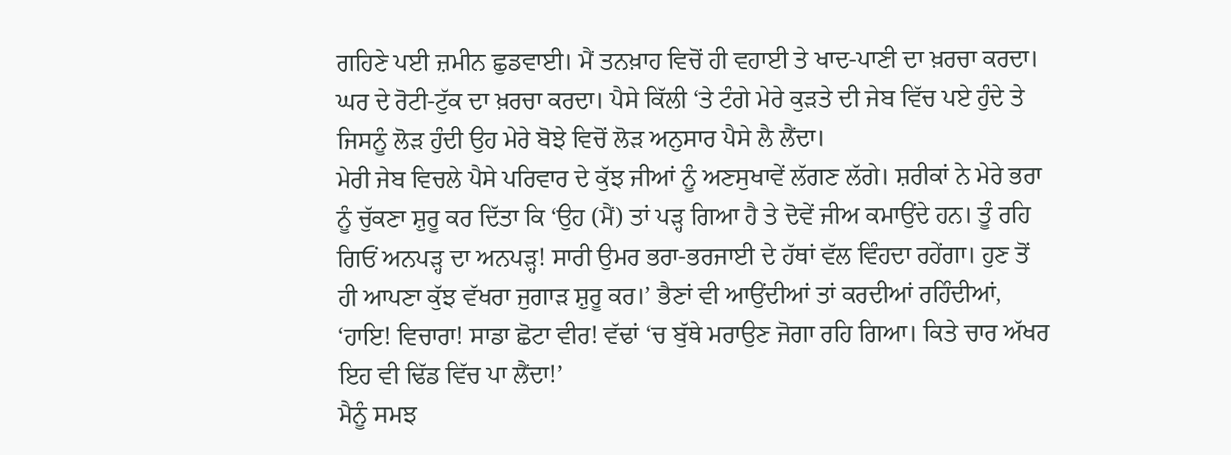ਗਹਿਣੇ ਪਈ ਜ਼ਮੀਨ ਛੁਡਵਾਈ। ਮੈਂ ਤਨਖ਼ਾਹ ਵਿਚੋਂ ਹੀ ਵਹਾਈ ਤੇ ਖਾਦ-ਪਾਣੀ ਦਾ ਖ਼ਰਚਾ ਕਰਦਾ। ਘਰ ਦੇ ਰੋਟੀ-ਟੁੱਕ ਦਾ ਖ਼ਰਚਾ ਕਰਦਾ। ਪੈਸੇ ਕਿੱਲੀ ‘ਤੇ ਟੰਗੇ ਮੇਰੇ ਕੁੜਤੇ ਦੀ ਜੇਬ ਵਿੱਚ ਪਏ ਹੁੰਦੇ ਤੇ ਜਿਸਨੂੰ ਲੋੜ ਹੁੰਦੀ ਉਹ ਮੇਰੇ ਬੋਝੇ ਵਿਚੋਂ ਲੋੜ ਅਨੁਸਾਰ ਪੈਸੇ ਲੈ ਲੈਂਦਾ।
ਮੇਰੀ ਜੇਬ ਵਿਚਲੇ ਪੈਸੇ ਪਰਿਵਾਰ ਦੇ ਕੁੱਝ ਜੀਆਂ ਨੂੰ ਅਣਸੁਖਾਵੇਂ ਲੱਗਣ ਲੱਗੇ। ਸ਼ਰੀਕਾਂ ਨੇ ਮੇਰੇ ਭਰਾ ਨੂੰ ਚੁੱਕਣਾ ਸ਼ੁਰੂ ਕਰ ਦਿੱਤਾ ਕਿ ‘ਉਹ (ਮੈਂ) ਤਾਂ ਪੜ੍ਹ ਗਿਆ ਹੈ ਤੇ ਦੋਵੇਂ ਜੀਅ ਕਮਾਉਂਦੇ ਹਨ। ਤੂੰ ਰਹਿ ਗਿਓਂ ਅਨਪੜ੍ਹ ਦਾ ਅਨਪੜ੍ਹ! ਸਾਰੀ ਉਮਰ ਭਰਾ-ਭਰਜਾਈ ਦੇ ਹੱਥਾਂ ਵੱਲ ਵਿੰਹਦਾ ਰਹੇਂਗਾ। ਹੁਣ ਤੋਂ ਹੀ ਆਪਣਾ ਕੁੱਝ ਵੱਖਰਾ ਜੁਗਾੜ ਸ਼ੁਰੂ ਕਰ।’ ਭੈਣਾਂ ਵੀ ਆਉਂਦੀਆਂ ਤਾਂ ਕਰਦੀਆਂ ਰਹਿੰਦੀਆਂ, ‘ਹਾਇ! ਵਿਚਾਰਾ! ਸਾਡਾ ਛੋਟਾ ਵੀਰ! ਵੱਢਾਂ ‘ਚ ਬੁੱਥੇ ਮਰਾਉਣ ਜੋਗਾ ਰਹਿ ਗਿਆ। ਕਿਤੇ ਚਾਰ ਅੱਖਰ ਇਹ ਵੀ ਢਿੱਡ ਵਿੱਚ ਪਾ ਲੈਂਦਾ!’
ਮੈਨੂੰ ਸਮਝ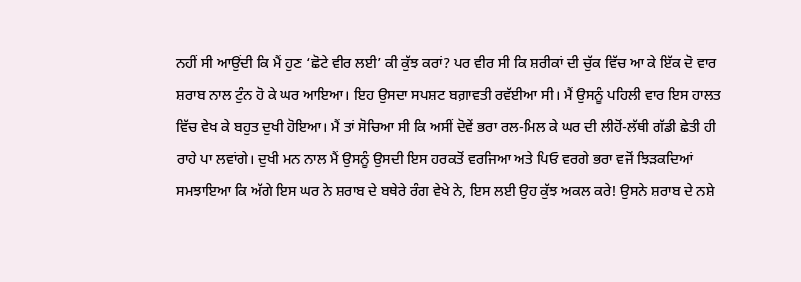ਨਹੀਂ ਸੀ ਆਉਂਦੀ ਕਿ ਮੈਂ ਹੁਣ ‘ਛੋਟੇ ਵੀਰ ਲਈ’ ਕੀ ਕੁੱਝ ਕਰਾਂ? ਪਰ ਵੀਰ ਸੀ ਕਿ ਸ਼ਰੀਕਾਂ ਦੀ ਚੁੱਕ ਵਿੱਚ ਆ ਕੇ ਇੱਕ ਦੋ ਵਾਰ ਸ਼ਰਾਬ ਨਾਲ ਟੁੰਨ ਹੋ ਕੇ ਘਰ ਆਇਆ। ਇਹ ਉਸਦਾ ਸਪਸ਼ਟ ਬਗ਼ਾਵਤੀ ਰਵੱਈਆ ਸੀ। ਮੈਂ ਉਸਨੂੰ ਪਹਿਲੀ ਵਾਰ ਇਸ ਹਾਲਤ ਵਿੱਚ ਵੇਖ ਕੇ ਬਹੁਤ ਦੁਖੀ ਹੋਇਆ। ਮੈਂ ਤਾਂ ਸੋਚਿਆ ਸੀ ਕਿ ਅਸੀਂ ਦੋਵੇਂ ਭਰਾ ਰਲ-ਮਿਲ ਕੇ ਘਰ ਦੀ ਲੀਹੋਂ-ਲੱਥੀ ਗੱਡੀ ਛੇਤੀ ਹੀ ਰਾਹੇ ਪਾ ਲਵਾਂਗੇ। ਦੁਖੀ ਮਨ ਨਾਲ ਮੈਂ ਉਸਨੂੰ ਉਸਦੀ ਇਸ ਹਰਕਤੋਂ ਵਰਜਿਆ ਅਤੇ ਪਿਓ ਵਰਗੇ ਭਰਾ ਵਜੋਂ ਝਿੜਕਦਿਆਂ ਸਮਝਾਇਆ ਕਿ ਅੱਗੇ ਇਸ ਘਰ ਨੇ ਸ਼ਰਾਬ ਦੇ ਬਥੇਰੇ ਰੰਗ ਵੇਖੇ ਨੇ, ਇਸ ਲਈ ਉਹ ਕੁੱਝ ਅਕਲ ਕਰੇ! ਉਸਨੇ ਸ਼ਰਾਬ ਦੇ ਨਸ਼ੇ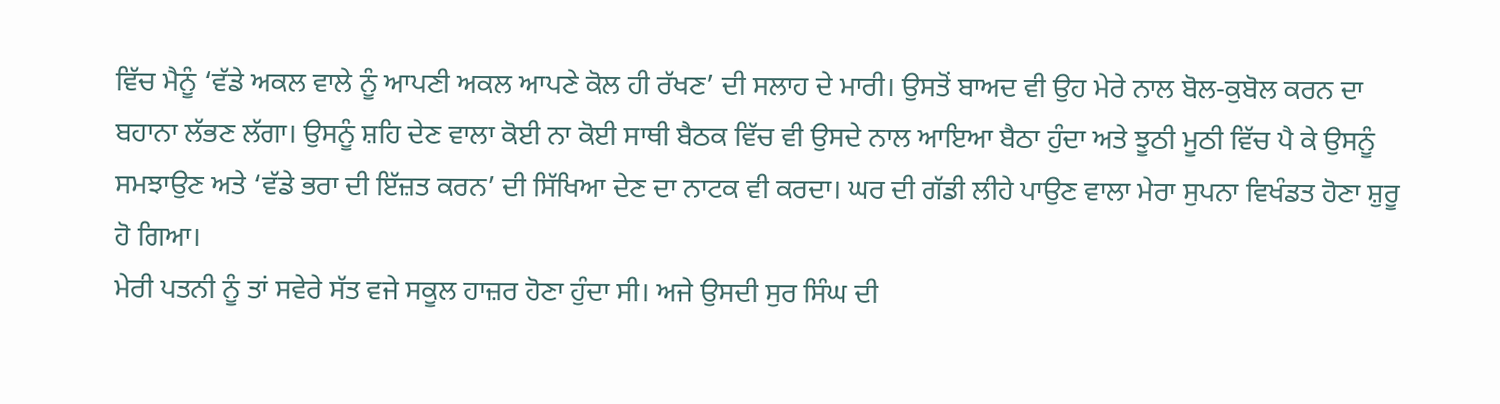ਵਿੱਚ ਮੈਨੂੰ ‘ਵੱਡੇ ਅਕਲ ਵਾਲੇ ਨੂੰ ਆਪਣੀ ਅਕਲ ਆਪਣੇ ਕੋਲ ਹੀ ਰੱਖਣ’ ਦੀ ਸਲਾਹ ਦੇ ਮਾਰੀ। ਉਸਤੋਂ ਬਾਅਦ ਵੀ ਉਹ ਮੇਰੇ ਨਾਲ ਬੋਲ-ਕੁਬੋਲ ਕਰਨ ਦਾ ਬਹਾਨਾ ਲੱਭਣ ਲੱਗਾ। ਉਸਨੂੰ ਸ਼ਹਿ ਦੇਣ ਵਾਲਾ ਕੋਈ ਨਾ ਕੋਈ ਸਾਥੀ ਬੈਠਕ ਵਿੱਚ ਵੀ ਉਸਦੇ ਨਾਲ ਆਇਆ ਬੈਠਾ ਹੁੰਦਾ ਅਤੇ ਝੂਠੀ ਮੂਠੀ ਵਿੱਚ ਪੈ ਕੇ ਉਸਨੂੰ ਸਮਝਾਉਣ ਅਤੇ ‘ਵੱਡੇ ਭਰਾ ਦੀ ਇੱਜ਼ਤ ਕਰਨ’ ਦੀ ਸਿੱਖਿਆ ਦੇਣ ਦਾ ਨਾਟਕ ਵੀ ਕਰਦਾ। ਘਰ ਦੀ ਗੱਡੀ ਲੀਹੇ ਪਾਉਣ ਵਾਲਾ ਮੇਰਾ ਸੁਪਨਾ ਵਿਖੰਡਤ ਹੋਣਾ ਸ਼ੁਰੂ ਹੋ ਗਿਆ।
ਮੇਰੀ ਪਤਨੀ ਨੂੰ ਤਾਂ ਸਵੇਰੇ ਸੱਤ ਵਜੇ ਸਕੂਲ ਹਾਜ਼ਰ ਹੋਣਾ ਹੁੰਦਾ ਸੀ। ਅਜੇ ਉਸਦੀ ਸੁਰ ਸਿੰਘ ਦੀ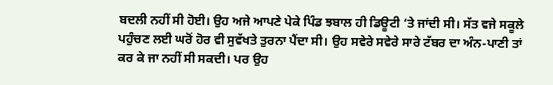ਬਦਲੀ ਨਹੀਂ ਸੀ ਹੋਈ। ਉਹ ਅਜੇ ਆਪਣੇ ਪੇਕੇ ਪਿੰਡ ਝਬਾਲ ਹੀ ਡਿਊਟੀ ‘ਤੇ ਜਾਂਦੀ ਸੀ। ਸੱਤ ਵਜੇ ਸਕੂਲੇ ਪਹੁੰਚਣ ਲਈ ਘਰੋਂ ਹੋਰ ਵੀ ਸੁਵੱਖਤੇ ਤੁਰਨਾ ਪੈਂਦਾ ਸੀ। ਉਹ ਸਵੇਰੇ ਸਵੇਰੇ ਸਾਰੇ ਟੱਬਰ ਦਾ ਅੰਨ-ਪਾਣੀ ਤਾਂ ਕਰ ਕੇ ਜਾ ਨਹੀਂ ਸੀ ਸਕਦੀ। ਪਰ ਉਹ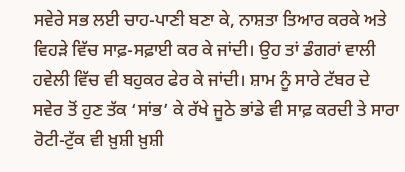ਸਵੇਰੇ ਸਭ ਲਈ ਚਾਹ-ਪਾਣੀ ਬਣਾ ਕੇ, ਨਾਸ਼ਤਾ ਤਿਆਰ ਕਰਕੇ ਅਤੇ ਵਿਹੜੇ ਵਿੱਚ ਸਾਫ਼-ਸਫ਼ਾਈ ਕਰ ਕੇ ਜਾਂਦੀ। ਉਹ ਤਾਂ ਡੰਗਰਾਂ ਵਾਲੀ ਹਵੇਲੀ ਵਿੱਚ ਵੀ ਬਹੁਕਰ ਫੇਰ ਕੇ ਜਾਂਦੀ। ਸ਼ਾਮ ਨੂੰ ਸਾਰੇ ਟੱਬਰ ਦੇ ਸਵੇਰ ਤੋਂ ਹੁਣ ਤੱਕ ‘ਸਾਂਭ’ ਕੇ ਰੱਖੇ ਜੂਠੇ ਭਾਂਡੇ ਵੀ ਸਾਫ਼ ਕਰਦੀ ਤੇ ਸਾਰਾ ਰੋਟੀ-ਟੁੱਕ ਵੀ ਖ਼ੁਸ਼ੀ ਖ਼ੁਸ਼ੀ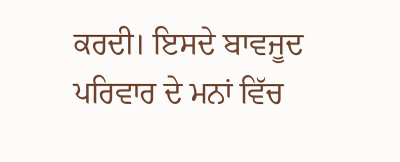ਕਰਦੀ। ਇਸਦੇ ਬਾਵਜੂਦ ਪਰਿਵਾਰ ਦੇ ਮਨਾਂ ਵਿੱਚ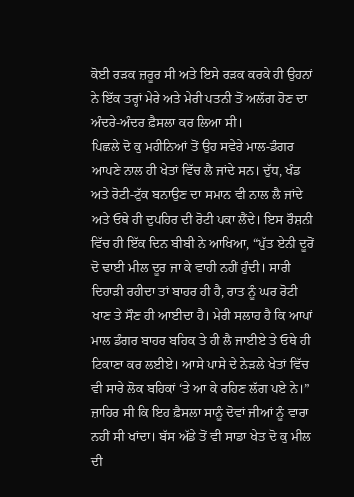ਕੋਈ ਰੜਕ ਜ਼ਰੂਰ ਸੀ ਅਤੇ ਇਸੇ ਰੜਕ ਕਰਕੇ ਹੀ ਉਹਨਾਂ ਨੇ ਇੱਕ ਤਰ੍ਹਾਂ ਮੇਰੇ ਅਤੇ ਮੇਰੀ ਪਤਨੀ ਤੋਂ ਅਲੱਗ ਹੋਣ ਦਾ ਅੰਦਰੇ-ਅੰਦਰ ਫ਼ੈਸਲਾ ਕਰ ਲਿਆ ਸੀ।
ਪਿਛਲੇ ਦੋ ਕੁ ਮਹੀਨਿਆਂ ਤੋਂ ਉਹ ਸਵੇਰੇ ਮਾਲ-ਡੰਗਰ ਆਪਣੇ ਨਾਲ ਹੀ ਖੇਤਾਂ ਵਿੱਚ ਲੈ ਜਾਂਦੇ ਸਨ। ਦੁੱਧ, ਖੰਡ ਅਤੇ ਰੋਟੀ-ਟੁੱਕ ਬਨਾਉਣ ਦਾ ਸਮਾਨ ਵੀ ਨਾਲ ਲੈ ਜਾਂਦੇ ਅਤੇ ਓਥੇ ਹੀ ਦੁਪਹਿਰ ਦੀ ਰੋਟੀ ਪਕਾ ਲੈਂਦੇ। ਇਸ ਰੌਸ਼ਨੀ ਵਿੱਚ ਹੀ ਇੱਕ ਦਿਨ ਬੀਬੀ ਨੇ ਆਖਿਆ, “ਪੁੱਤ ਏਨੀ ਦੂਰੋਂ ਦੋ ਢਾਈ ਮੀਲ ਦੂਰ ਜਾ ਕੇ ਵਾਹੀ ਨਹੀਂ ਹੁੰਦੀ। ਸਾਰੀ ਦਿਹਾੜੀ ਰਹੀਦਾ ਤਾਂ ਬਾਹਰ ਹੀ ਹੈ, ਰਾਤ ਨੂੰ ਘਰ ਰੋਟੀ ਖਾਣ ਤੇ ਸੌਣ ਹੀ ਆਈਦਾ ਹੈ। ਮੇਰੀ ਸਲਾਹ ਹੈ ਕਿ ਆਪਾਂ ਮਾਲ ਡੰਗਰ ਬਾਹਰ ਬਹਿਕ ਤੇ ਹੀ ਲੈ ਜਾਈਏ ਤੇ ਓਥੇ ਹੀ ਟਿਕਾਣਾ ਕਰ ਲਈਏ। ਆਸੇ ਪਾਸੇ ਦੇ ਨੇੜਲੇ ਖੇਤਾਂ ਵਿੱਚ ਵੀ ਸਾਰੇ ਲੋਕ ਬਹਿਕਾਂ ‘ਤੇ ਆ ਕੇ ਰਹਿਣ ਲੱਗ ਪਏ ਨੇ।”
ਜ਼ਾਹਿਰ ਸੀ ਕਿ ਇਹ ਫ਼ੈਸਲਾ ਸਾਨੂੰ ਦੋਵਾਂ ਜੀਆਂ ਨੂੰ ਵਾਰਾ ਨਹੀਂ ਸੀ ਖਾਂਦਾ। ਬੱਸ ਅੱਡੇ ਤੋਂ ਵੀ ਸਾਡਾ ਖੇਤ ਦੋ ਕੁ ਮੀਲ ਦੀ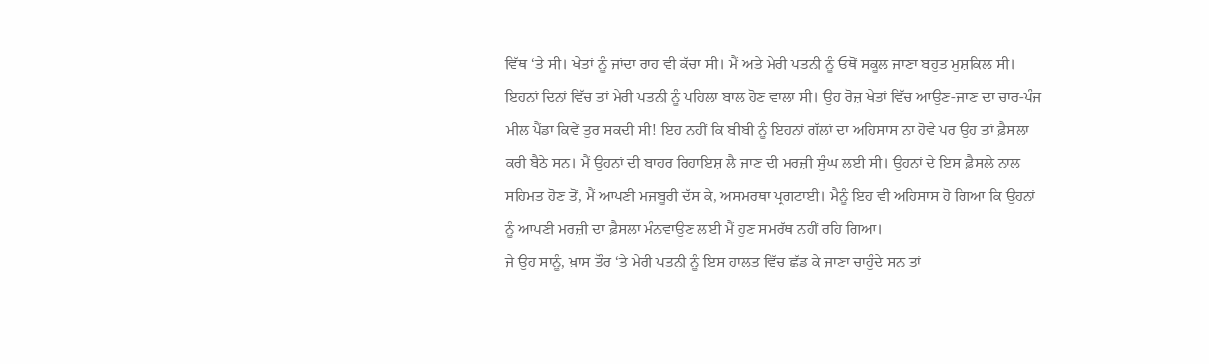ਵਿੱਥ ‘ਤੇ ਸੀ। ਖੇਤਾਂ ਨੂੰ ਜਾਂਦਾ ਰਾਹ ਵੀ ਕੱਚਾ ਸੀ। ਮੈਂ ਅਤੇ ਮੇਰੀ ਪਤਨੀ ਨੂੰ ਓਥੋਂ ਸਕੂਲ ਜਾਣਾ ਬਹੁਤ ਮੁਸ਼ਕਿਲ ਸੀ। ਇਹਨਾਂ ਦਿਨਾਂ ਵਿੱਚ ਤਾਂ ਮੇਰੀ ਪਤਨੀ ਨੂੰ ਪਹਿਲਾ ਬਾਲ ਹੋਣ ਵਾਲਾ ਸੀ। ਉਹ ਰੋਜ਼ ਖੇਤਾਂ ਵਿੱਚ ਆਉਣ-ਜਾਣ ਦਾ ਚਾਰ-ਪੰਜ ਮੀਲ ਪੈਂਡਾ ਕਿਵੇਂ ਤੁਰ ਸਕਦੀ ਸੀ! ਇਹ ਨਹੀਂ ਕਿ ਬੀਬੀ ਨੂੰ ਇਹਨਾਂ ਗੱਲਾਂ ਦਾ ਅਹਿਸਾਸ ਨਾ ਹੋਵੇ ਪਰ ਉਹ ਤਾਂ ਫ਼ੈਸਲਾ ਕਰੀ ਬੈਠੇ ਸਨ। ਮੈਂ ਉਹਨਾਂ ਦੀ ਬਾਹਰ ਰਿਹਾਇਸ਼ ਲੈ ਜਾਣ ਦੀ ਮਰਜ਼ੀ ਸੁੰਘ ਲਈ ਸੀ। ਉਹਨਾਂ ਦੇ ਇਸ ਫ਼ੈਸਲੇ ਨਾਲ ਸਹਿਮਤ ਹੋਣ ਤੋਂ, ਮੈਂ ਆਪਣੀ ਮਜਬੂਰੀ ਦੱਸ ਕੇ, ਅਸਮਰਥਾ ਪ੍ਰਗਟਾਈ। ਮੈਨੂੰ ਇਹ ਵੀ ਅਹਿਸਾਸ ਹੋ ਗਿਆ ਕਿ ਉਹਨਾਂ ਨੂੰ ਆਪਣੀ ਮਰਜ਼ੀ ਦਾ ਫ਼ੈਸਲਾ ਮੰਨਵਾਉਣ ਲਈ ਮੈਂ ਹੁਣ ਸਮਰੱਥ ਨਹੀਂ ਰਹਿ ਗਿਆ।
ਜੇ ਉਹ ਸਾਨੂੰ, ਖ਼ਾਸ ਤੌਰ ‘ਤੇ ਮੇਰੀ ਪਤਨੀ ਨੂੰ ਇਸ ਹਾਲਤ ਵਿੱਚ ਛੱਡ ਕੇ ਜਾਣਾ ਚਾਹੁੰਦੇ ਸਨ ਤਾਂ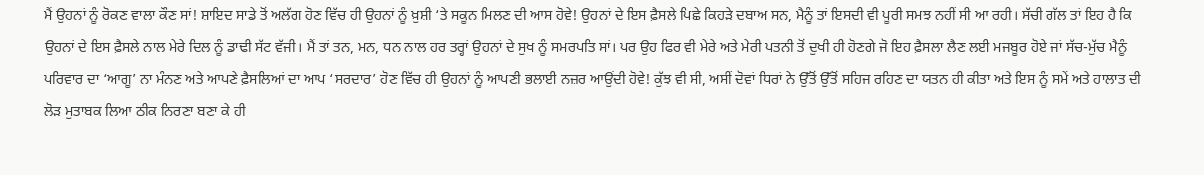ਮੈਂ ਉਹਨਾਂ ਨੂੰ ਰੋਕਣ ਵਾਲਾ ਕੌਣ ਸਾਂ! ਸ਼ਾਇਦ ਸਾਡੇ ਤੋਂ ਅਲੱਗ ਹੋਣ ਵਿੱਚ ਹੀ ਉਹਨਾਂ ਨੂੰ ਖ਼ੁਸ਼ੀ ‘ਤੇ ਸਕੂਨ ਮਿਲਣ ਦੀ ਆਸ ਹੋਵੇ! ਉਹਨਾਂ ਦੇ ਇਸ ਫ਼ੈਸਲੇ ਪਿਛੇ ਕਿਹੜੇ ਦਬਾਅ ਸਨ, ਮੈਨੂੰ ਤਾਂ ਇਸਦੀ ਵੀ ਪੂਰੀ ਸਮਝ ਨਹੀਂ ਸੀ ਆ ਰਹੀ। ਸੱਚੀ ਗੱਲ ਤਾਂ ਇਹ ਹੈ ਕਿ ਉਹਨਾਂ ਦੇ ਇਸ ਫ਼ੈਸਲੇ ਨਾਲ ਮੇਰੇ ਦਿਲ ਨੂੰ ਡਾਢੀ ਸੱਟ ਵੱਜੀ। ਮੈਂ ਤਾਂ ਤਨ, ਮਨ, ਧਨ ਨਾਲ ਹਰ ਤਰ੍ਹਾਂ ਉਹਨਾਂ ਦੇ ਸੁਖ ਨੂੰ ਸਮਰਪਤਿ ਸਾਂ। ਪਰ ਉਹ ਫਿਰ ਵੀ ਮੇਰੇ ਅਤੇ ਮੇਰੀ ਪਤਨੀ ਤੋਂ ਦੁਖੀ ਹੀ ਹੋਣਗੇ ਜੋ ਇਹ ਫ਼ੈਸਲਾ ਲੈਣ ਲਈ ਮਜਬੂਰ ਹੋਏ ਜਾਂ ਸੱਚ-ਮੁੱਚ ਮੈਨੂੰ ਪਰਿਵਾਰ ਦਾ ‘ਆਗੂ’ ਨਾ ਮੰਨਣ ਅਤੇ ਆਪਣੇ ਫ਼ੈਸਲਿਆਂ ਦਾ ਆਪ ‘ਸਰਦਾਰ’ ਹੋਣ ਵਿੱਚ ਹੀ ਉਹਨਾਂ ਨੂੰ ਆਪਣੀ ਭਲਾਈ ਨਜ਼ਰ ਆਉਂਦੀ ਹੋਵੇ! ਕੁੱਝ ਵੀ ਸੀ, ਅਸੀਂ ਦੋਵਾਂ ਧਿਰਾਂ ਨੇ ਉੱਤੋਂ ਉੱਤੋਂ ਸਹਿਜ ਰਹਿਣ ਦਾ ਯਤਨ ਹੀ ਕੀਤਾ ਅਤੇ ਇਸ ਨੂੰ ਸਮੇਂ ਅਤੇ ਹਾਲਾਤ ਦੀ ਲੋੜ ਮੁਤਾਬਕ ਲਿਆ ਠੀਕ ਨਿਰਣਾ ਬਣਾ ਕੇ ਹੀ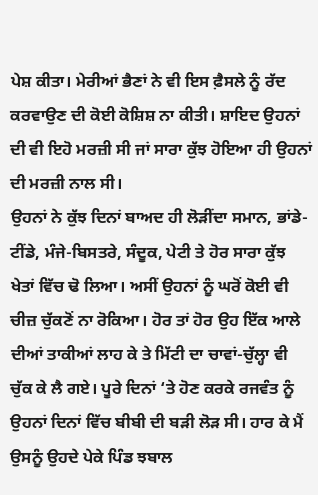ਪੇਸ਼ ਕੀਤਾ। ਮੇਰੀਆਂ ਭੈਣਾਂ ਨੇ ਵੀ ਇਸ ਫ਼ੈਸਲੇ ਨੂੰ ਰੱਦ ਕਰਵਾਉਣ ਦੀ ਕੋਈ ਕੋਸ਼ਿਸ਼ ਨਾ ਕੀਤੀ। ਸ਼ਾਇਦ ਉਹਨਾਂ ਦੀ ਵੀ ਇਹੋ ਮਰਜ਼ੀ ਸੀ ਜਾਂ ਸਾਰਾ ਕੁੱਝ ਹੋਇਆ ਹੀ ਉਹਨਾਂ ਦੀ ਮਰਜ਼ੀ ਨਾਲ ਸੀ।
ਉਹਨਾਂ ਨੇ ਕੁੱਝ ਦਿਨਾਂ ਬਾਅਦ ਹੀ ਲੋੜੀਂਦਾ ਸਮਾਨ, ਭਾਂਡੇ-ਟੀਂਡੇ, ਮੰਜੇ-ਬਿਸਤਰੇ, ਸੰਦੂਕ, ਪੇਟੀ ਤੇ ਹੋਰ ਸਾਰਾ ਕੁੱਝ ਖੇਤਾਂ ਵਿੱਚ ਢੋ ਲਿਆ। ਅਸੀਂ ਉਹਨਾਂ ਨੂੰ ਘਰੋਂ ਕੋਈ ਵੀ ਚੀਜ਼ ਚੁੱਕਣੋਂ ਨਾ ਰੋਕਿਆ। ਹੋਰ ਤਾਂ ਹੋਰ ਉਹ ਇੱਕ ਆਲੇ ਦੀਆਂ ਤਾਕੀਆਂ ਲਾਹ ਕੇ ਤੇ ਮਿੱਟੀ ਦਾ ਚਾਵਾਂ-ਚੁੱਲ੍ਹਾ ਵੀ ਚੁੱਕ ਕੇ ਲੈ ਗਏ। ਪੂਰੇ ਦਿਨਾਂ ‘ਤੇ ਹੋਣ ਕਰਕੇ ਰਜਵੰਤ ਨੂੰ ਉਹਨਾਂ ਦਿਨਾਂ ਵਿੱਚ ਬੀਬੀ ਦੀ ਬੜੀ ਲੋੜ ਸੀ। ਹਾਰ ਕੇ ਮੈਂ ਉਸਨੂੰ ਉਹਦੇ ਪੇਕੇ ਪਿੰਡ ਝਬਾਲ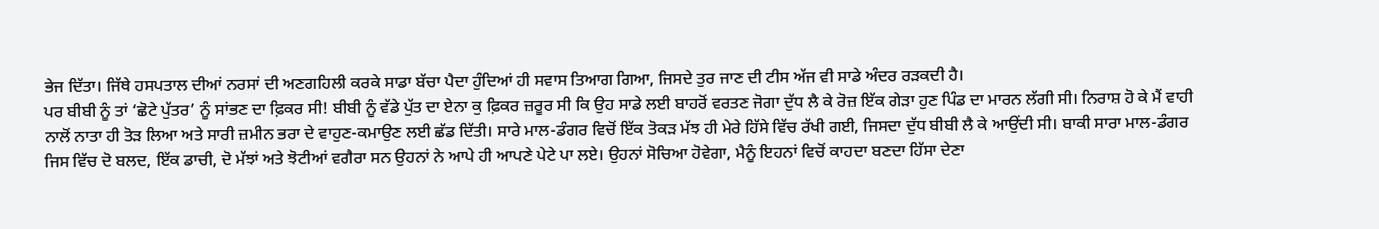ਭੇਜ ਦਿੱਤਾ। ਜਿੱਥੇ ਹਸਪਤਾਲ ਦੀਆਂ ਨਰਸਾਂ ਦੀ ਅਣਗਹਿਲੀ ਕਰਕੇ ਸਾਡਾ ਬੱਚਾ ਪੈਦਾ ਹੁੰਦਿਆਂ ਹੀ ਸਵਾਸ ਤਿਆਗ ਗਿਆ, ਜਿਸਦੇ ਤੁਰ ਜਾਣ ਦੀ ਟੀਸ ਅੱਜ ਵੀ ਸਾਡੇ ਅੰਦਰ ਰੜਕਦੀ ਹੈ।
ਪਰ ਬੀਬੀ ਨੂੰ ਤਾਂ ‘ਛੋਟੇ ਪੁੱਤਰ’ ਨੂੰ ਸਾਂਭਣ ਦਾ ਫ਼ਿਕਰ ਸੀ! ਬੀਬੀ ਨੂੰ ਵੱਡੇ ਪੁੱਤ ਦਾ ਏਨਾ ਕੁ ਫ਼ਿਕਰ ਜ਼ਰੂਰ ਸੀ ਕਿ ਉਹ ਸਾਡੇ ਲਈ ਬਾਹਰੋਂ ਵਰਤਣ ਜੋਗਾ ਦੁੱਧ ਲੈ ਕੇ ਰੋਜ਼ ਇੱਕ ਗੇੜਾ ਹੁਣ ਪਿੰਡ ਦਾ ਮਾਰਨ ਲੱਗੀ ਸੀ। ਨਿਰਾਸ਼ ਹੋ ਕੇ ਮੈਂ ਵਾਹੀ ਨਾਲੋਂ ਨਾਤਾ ਹੀ ਤੋੜ ਲਿਆ ਅਤੇ ਸਾਰੀ ਜ਼ਮੀਨ ਭਰਾ ਦੇ ਵਾਹੁਣ-ਕਮਾਉਣ ਲਈ ਛੱਡ ਦਿੱਤੀ। ਸਾਰੇ ਮਾਲ-ਡੰਗਰ ਵਿਚੋਂ ਇੱਕ ਤੋਕੜ ਮੱਝ ਹੀ ਮੇਰੇ ਹਿੱਸੇ ਵਿੱਚ ਰੱਖੀ ਗਈ, ਜਿਸਦਾ ਦੁੱਧ ਬੀਬੀ ਲੈ ਕੇ ਆਉਂਦੀ ਸੀ। ਬਾਕੀ ਸਾਰਾ ਮਾਲ-ਡੰਗਰ ਜਿਸ ਵਿੱਚ ਦੋ ਬਲਦ, ਇੱਕ ਡਾਚੀ, ਦੋ ਮੱਝਾਂ ਅਤੇ ਝੋਟੀਆਂ ਵਗੈਰਾ ਸਨ ਉਹਨਾਂ ਨੇ ਆਪੇ ਹੀ ਆਪਣੇ ਪੇਟੇ ਪਾ ਲਏ। ਉਹਨਾਂ ਸੋਚਿਆ ਹੋਵੇਗਾ, ਮੈਨੂੰ ਇਹਨਾਂ ਵਿਚੋਂ ਕਾਹਦਾ ਬਣਦਾ ਹਿੱਸਾ ਦੇਣਾ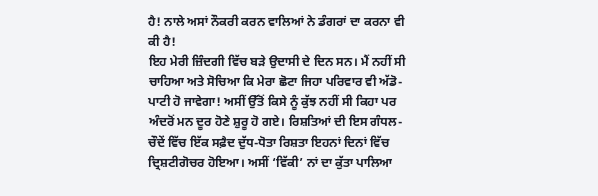ਹੈ! ਨਾਲੇ ਅਸਾਂ ਨੌਕਰੀ ਕਰਨ ਵਾਲਿਆਂ ਨੇ ਡੰਗਰਾਂ ਦਾ ਕਰਨਾ ਵੀ ਕੀ ਹੈ!
ਇਹ ਮੇਰੀ ਜ਼ਿੰਦਗੀ ਵਿੱਚ ਬੜੇ ਉਦਾਸੀ ਦੇ ਦਿਨ ਸਨ। ਮੈਂ ਨਹੀਂ ਸੀ ਚਾਹਿਆ ਅਤੇ ਸੋਚਿਆ ਕਿ ਮੇਰਾ ਛੋਟਾ ਜਿਹਾ ਪਰਿਵਾਰ ਵੀ ਅੱਡੋ-ਪਾਟੀ ਹੋ ਜਾਵੇਗਾ! ਅਸੀਂ ਉੱਤੋਂ ਕਿਸੇ ਨੂੰ ਕੁੱਝ ਨਹੀਂ ਸੀ ਕਿਹਾ ਪਰ ਅੰਦਰੋਂ ਮਨ ਦੂਰ ਹੋਣੇ ਸ਼ੁਰੂ ਹੋ ਗਏ। ਰਿਸ਼ਤਿਆਂ ਦੀ ਇਸ ਗੰਧਲ-ਚੌਦੇਂ ਵਿੱਚ ਇੱਕ ਸਫ਼ੈਦ ਦੁੱਧ-ਧੋਤਾ ਰਿਸ਼ਤਾ ਇਹਨਾਂ ਦਿਨਾਂ ਵਿੱਚ ਦ੍ਰਿਸ਼ਟੀਗੋਚਰ ਹੋਇਆ। ਅਸੀਂ ‘ਵਿੱਕੀ’ ਨਾਂ ਦਾ ਕੁੱਤਾ ਪਾਲਿਆ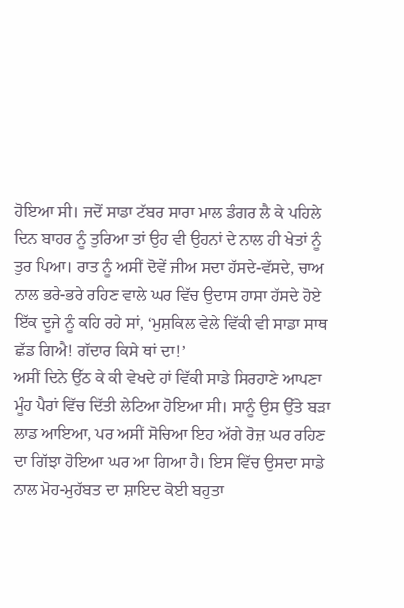ਹੋਇਆ ਸੀ। ਜਦੋਂ ਸਾਡਾ ਟੱਬਰ ਸਾਰਾ ਮਾਲ ਡੰਗਰ ਲੈ ਕੇ ਪਹਿਲੇ ਦਿਨ ਬਾਹਰ ਨੂੰ ਤੁਰਿਆ ਤਾਂ ਉਹ ਵੀ ਉਹਨਾਂ ਦੇ ਨਾਲ ਹੀ ਖੇਤਾਂ ਨੂੰ ਤੁਰ ਪਿਆ। ਰਾਤ ਨੂੰ ਅਸੀਂ ਦੋਵੇਂ ਜੀਅ ਸਦਾ ਹੱਸਦੇ-ਵੱਸਦੇ, ਚਾਅ ਨਾਲ ਭਰੇ-ਭਰੇ ਰਹਿਣ ਵਾਲੇ ਘਰ ਵਿੱਚ ਉਦਾਸ ਹਾਸਾ ਹੱਸਦੇ ਹੋਏ ਇੱਕ ਦੂਜੇ ਨੂੰ ਕਹਿ ਰਹੇ ਸਾਂ, ‘ਮੁਸ਼ਕਿਲ ਵੇਲੇ ਵਿੱਕੀ ਵੀ ਸਾਡਾ ਸਾਥ ਛੱਡ ਗਿਐ! ਗੱਦਾਰ ਕਿਸੇ ਥਾਂ ਦਾ!’
ਅਸੀਂ ਦਿਨੇ ਉੱਠ ਕੇ ਕੀ ਵੇਖਦੇ ਹਾਂ ਵਿੱਕੀ ਸਾਡੇ ਸਿਰਹਾਣੇ ਆਪਣਾ ਮੂੰਹ ਪੈਰਾਂ ਵਿੱਚ ਦਿੱਤੀ ਲੇਟਿਆ ਹੋਇਆ ਸੀ। ਸਾਨੂੰ ਉਸ ਉੱਤੇ ਬੜਾ ਲਾਡ ਆਇਆ, ਪਰ ਅਸੀਂ ਸੋਚਿਆ ਇਹ ਅੱਗੇ ਰੋਜ਼ ਘਰ ਰਹਿਣ ਦਾ ਗਿੱਝਾ ਹੋਇਆ ਘਰ ਆ ਗਿਆ ਹੈ। ਇਸ ਵਿੱਚ ਉਸਦਾ ਸਾਡੇ ਨਾਲ ਮੋਹ-ਮੁਹੱਬਤ ਦਾ ਸ਼ਾਇਦ ਕੋਈ ਬਹੁਤਾ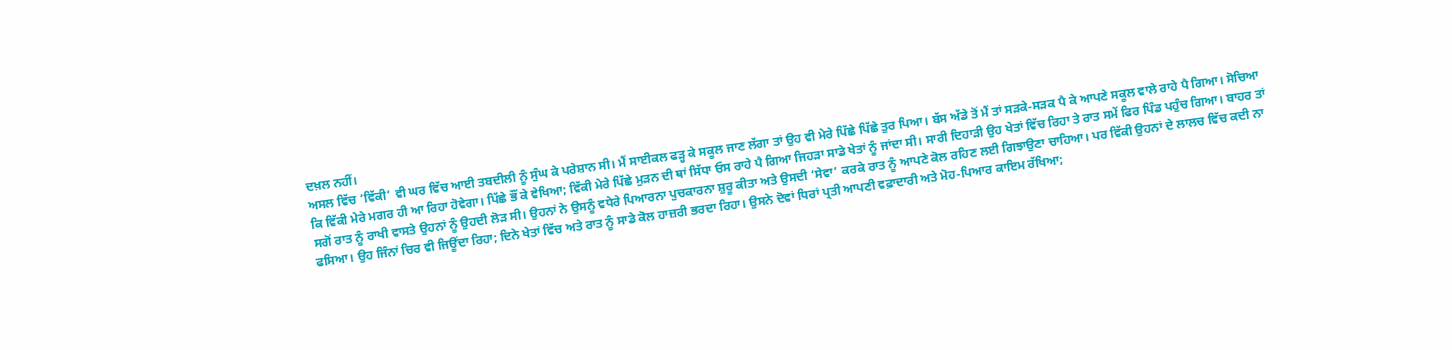ਦਖ਼ਲ ਨਹੀਂ।
ਅਸਲ ਵਿੱਚ ‘ਵਿੱਕੀ’ ਵੀ ਘਰ ਵਿੱਚ ਆਈ ਤਬਦੀਲੀ ਨੂੰ ਸੁੰਘ ਕੇ ਪਰੇਸ਼ਾਨ ਸੀ। ਮੈਂ ਸਾਈਕਲ ਫੜ੍ਹ ਕੇ ਸਕੂਲ ਜਾਣ ਲੱਗਾ ਤਾਂ ਉਹ ਵੀ ਮੇਰੇ ਪਿੱਛੇ ਪਿੱਛੇ ਤੁਰ ਪਿਆ। ਬੱਸ ਅੱਡੇ ਤੋਂ ਮੈਂ ਤਾਂ ਸੜਕੇ-ਸੜਕ ਪੈ ਕੇ ਆਪਣੇ ਸਕੂਲ ਵਾਲੇ ਰਾਹੇ ਪੈ ਗਿਆ। ਸੋਚਿਆ ਕਿ ਵਿੱਕੀ ਮੇਰੇ ਮਗਰ ਹੀ ਆ ਰਿਹਾ ਹੋਵੇਗਾ। ਪਿੱਛੇ ਭੌਂ ਕੇ ਵੇਖਿਆ; ਵਿੱਕੀ ਮੇਰੇ ਪਿੱਛੇ ਮੁੜਨ ਦੀ ਥਾਂ ਸਿੱਧਾ ਓਸ ਰਾਹੇ ਪੈ ਗਿਆ ਜਿਹੜਾ ਸਾਡੇ ਖੇਤਾਂ ਨੂੰ ਜਾਂਦਾ ਸੀ। ਸਾਰੀ ਦਿਹਾੜੀ ਉਹ ਖੇਤਾਂ ਵਿੱਚ ਰਿਹਾ ਤੇ ਰਾਤ ਸਮੇਂ ਫਿਰ ਪਿੰਡ ਪਹੁੰਚ ਗਿਆ। ਬਾਹਰ ਤਾਂ ਸਗੋਂ ਰਾਤ ਨੂੰ ਰਾਖੀ ਵਾਸਤੇ ਉਹਨਾਂ ਨੂੰ ਉਹਦੀ ਲੋੜ ਸੀ। ਉਹਨਾਂ ਨੇ ਉਸਨੂੰ ਵਧੇਰੇ ਪਿਆਰਨਾ ਪੁਚਕਾਰਨਾ ਸ਼ੁਰੂ ਕੀਤਾ ਅਤੇ ਉਸਦੀ ‘ਸੇਵਾ’ ਕਰਕੇ ਰਾਤ ਨੂੰ ਆਪਣੇ ਕੋਲ ਰਹਿਣ ਲਈ ਗਿਝਾਉਣਾ ਚਾਹਿਆ। ਪਰ ਵਿੱਕੀ ਉਹਨਾਂ ਦੇ ਲਾਲਚ ਵਿੱਚ ਕਦੀ ਨਾ ਫਸਿਆ। ਉਹ ਜਿੰਨਾਂ ਚਿਰ ਵੀ ਜਿਊਂਦਾ ਰਿਹਾ; ਦਿਨੇ ਖੇਤਾਂ ਵਿੱਚ ਅਤੇ ਰਾਤ ਨੂੰ ਸਾਡੇ ਕੋਲ ਹਾਜ਼ਰੀ ਭਰਦਾ ਰਿਹਾ। ਉਸਨੇ ਦੋਵਾਂ ਧਿਰਾਂ ਪ੍ਰਤੀ ਆਪਣੀ ਵਫ਼ਾਦਾਰੀ ਅਤੇ ਮੋਹ-ਪਿਆਰ ਕਾਇਮ ਰੱਖਿਆ;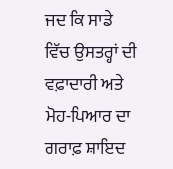ਜਦ ਕਿ ਸਾਡੇ ਵਿੱਚ ਉਸਤਰ੍ਹਾਂ ਦੀ ਵਫ਼ਾਦਾਰੀ ਅਤੇ ਮੋਹ-ਪਿਆਰ ਦਾ ਗਰਾਫ਼ ਸ਼ਾਇਦ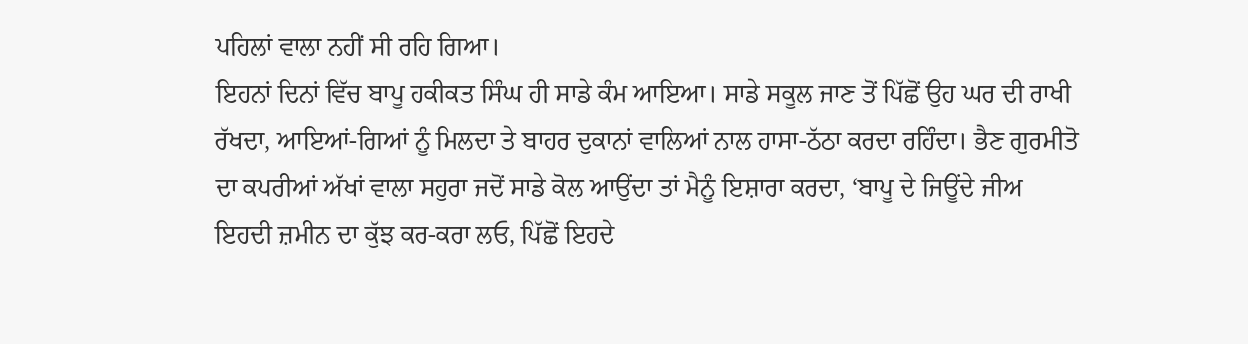ਪਹਿਲਾਂ ਵਾਲਾ ਨਹੀਂ ਸੀ ਰਹਿ ਗਿਆ।
ਇਹਨਾਂ ਦਿਨਾਂ ਵਿੱਚ ਬਾਪੂ ਹਕੀਕਤ ਸਿੰਘ ਹੀ ਸਾਡੇ ਕੰਮ ਆਇਆ। ਸਾਡੇ ਸਕੂਲ ਜਾਣ ਤੋਂ ਪਿੱਛੋਂ ਉਹ ਘਰ ਦੀ ਰਾਖੀ ਰੱਖਦਾ, ਆਇਆਂ-ਗਿਆਂ ਨੂੰ ਮਿਲਦਾ ਤੇ ਬਾਹਰ ਦੁਕਾਨਾਂ ਵਾਲਿਆਂ ਨਾਲ ਹਾਸਾ-ਠੱਠਾ ਕਰਦਾ ਰਹਿੰਦਾ। ਭੈਣ ਗੁਰਮੀਤੋ ਦਾ ਕਪਰੀਆਂ ਅੱਖਾਂ ਵਾਲਾ ਸਹੁਰਾ ਜਦੋਂ ਸਾਡੇ ਕੋਲ ਆਉਂਦਾ ਤਾਂ ਮੈਨੂੰ ਇਸ਼ਾਰਾ ਕਰਦਾ, ‘ਬਾਪੂ ਦੇ ਜਿਊਂਦੇ ਜੀਅ ਇਹਦੀ ਜ਼ਮੀਨ ਦਾ ਕੁੱਝ ਕਰ-ਕਰਾ ਲਓ, ਪਿੱਛੋਂ ਇਹਦੇ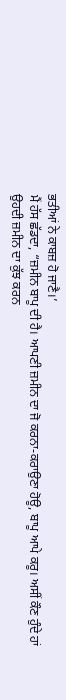ਭਤੀਆਂ ਨੇ ਕਾਬਜ਼ ਹੋ ਜਾਣੈ।’
ਮੈਂ ਹੱਸ ਛੱਡਦਾ, “ਜ਼ਮੀਨ ਬਾਪੂ ਦੀ ਹੈ। ਆਪਣੀ ਜ਼ਮੀਨ ਦਾ ਜੋ ਕਰਨਾ-ਕਰਾਉਣਾ ਹੋਊ, ਬਾਪੂ ਆਪੇ ਕਰੂ। ਅਸੀਂ ਕੌਣ ਹੁੰਦੇ ਹਾਂ ਉਹਦੀ ਜ਼ਮੀਨ ਦਾ ਕੁੱਝ ਕਰਨ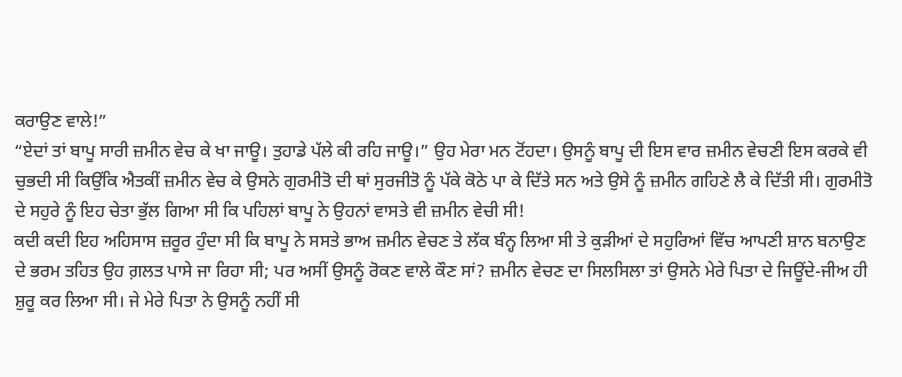ਕਰਾਉਣ ਵਾਲੇ!”
“ਏਦਾਂ ਤਾਂ ਬਾਪੂ ਸਾਰੀ ਜ਼ਮੀਨ ਵੇਚ ਕੇ ਖਾ ਜਾਊ। ਤੁਹਾਡੇ ਪੱਲੇ ਕੀ ਰਹਿ ਜਾਊ।” ਉਹ ਮੇਰਾ ਮਨ ਟੋਂਹਦਾ। ਉਸਨੂੰ ਬਾਪੂ ਦੀ ਇਸ ਵਾਰ ਜ਼ਮੀਨ ਵੇਚਣੀ ਇਸ ਕਰਕੇ ਵੀ ਚੁਭਦੀ ਸੀ ਕਿਉਂਕਿ ਐਤਕੀਂ ਜ਼ਮੀਨ ਵੇਚ ਕੇ ਉਸਨੇ ਗੁਰਮੀਤੋ ਦੀ ਥਾਂ ਸੁਰਜੀਤੋ ਨੂੰ ਪੱਕੇ ਕੋਠੇ ਪਾ ਕੇ ਦਿੱਤੇ ਸਨ ਅਤੇ ਉਸੇ ਨੂੰ ਜ਼ਮੀਨ ਗਹਿਣੇ ਲੈ ਕੇ ਦਿੱਤੀ ਸੀ। ਗੁਰਮੀਤੋ ਦੇ ਸਹੁਰੇ ਨੂੰ ਇਹ ਚੇਤਾ ਭੁੱਲ ਗਿਆ ਸੀ ਕਿ ਪਹਿਲਾਂ ਬਾਪੂ ਨੇ ਉਹਨਾਂ ਵਾਸਤੇ ਵੀ ਜ਼ਮੀਨ ਵੇਚੀ ਸੀ!
ਕਦੀ ਕਦੀ ਇਹ ਅਹਿਸਾਸ ਜ਼ਰੂਰ ਹੁੰਦਾ ਸੀ ਕਿ ਬਾਪੂ ਨੇ ਸਸਤੇ ਭਾਅ ਜ਼ਮੀਨ ਵੇਚਣ ਤੇ ਲੱਕ ਬੰਨ੍ਹ ਲਿਆ ਸੀ ਤੇ ਕੁੜੀਆਂ ਦੇ ਸਹੁਰਿਆਂ ਵਿੱਚ ਆਪਣੀ ਸ਼ਾਨ ਬਨਾਉਣ ਦੇ ਭਰਮ ਤਹਿਤ ਉਹ ਗ਼ਲਤ ਪਾਸੇ ਜਾ ਰਿਹਾ ਸੀ; ਪਰ ਅਸੀਂ ਉਸਨੂੰ ਰੋਕਣ ਵਾਲੇ ਕੌਣ ਸਾਂ? ਜ਼ਮੀਨ ਵੇਚਣ ਦਾ ਸਿਲਸਿਲਾ ਤਾਂ ਉਸਨੇ ਮੇਰੇ ਪਿਤਾ ਦੇ ਜਿਊਂਦੇ-ਜੀਅ ਹੀ ਸ਼ੁਰੂ ਕਰ ਲਿਆ ਸੀ। ਜੇ ਮੇਰੇ ਪਿਤਾ ਨੇ ਉਸਨੂੰ ਨਹੀਂ ਸੀ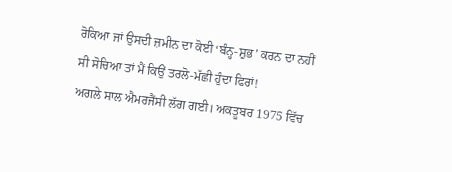ਰੋਕਿਆ ਜਾਂ ਉਸਦੀ ਜ਼ਮੀਨ ਦਾ ਕੋਈ ‘ਬੰਨ੍ਹ-ਸ਼ੁਭ’ ਕਰਨ ਦਾ ਨਹੀਂ ਸੀ ਸੋਚਿਆ ਤਾਂ ਮੈਂ ਕਿਉਂ ਤਰਲੋ-ਮੱਛੀ ਹੁੰਦਾ ਫਿਰਾਂ!
ਅਗਲੇ ਸਾਲ ਐਮਰਜੈਂਸੀ ਲੱਗ ਗਈ। ਅਕਤੂਬਰ 1975 ਵਿੱਚ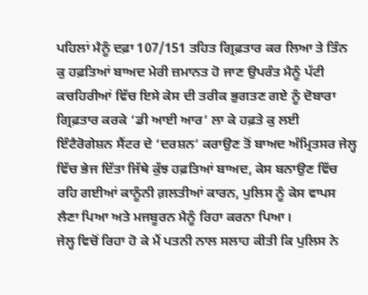ਪਹਿਲਾਂ ਮੈਨੂੰ ਦਫ਼ਾ 107/151 ਤਹਿਤ ਗ੍ਰਿਫ਼ਤਾਰ ਕਰ ਲਿਆ ਤੇ ਤਿੰਨ ਕੁ ਹਫ਼ਤਿਆਂ ਬਾਅਦ ਮੇਰੀ ਜ਼ਮਾਨਤ ਹੋ ਜਾਣ ਉਪਰੰਤ ਮੈਨੂੰ ਪੱਟੀ ਕਚਹਿਰੀਆਂ ਵਿੱਚ ਇਸੇ ਕੇਸ ਦੀ ਤਰੀਕ ਭੁਗਤਣ ਗਏ ਨੂੰ ਦੋਬਾਰਾ ਗ੍ਰਿਫ਼ਤਾਰ ਕਰਕੇ ‘ਡੀ ਆਈ ਆਰ’ ਲਾ ਕੇ ਹਫ਼ਤੇ ਕੁ ਲਈ ਇੰਟੈਰੋਗੇਸ਼ਨ ਸੈਂਟਰ ਦੇ ‘ਦਰਸ਼ਨ’ ਕਰਾਉਣ ਤੋਂ ਬਾਅਦ ਅੰਮ੍ਰਿਤਸਰ ਜੇਲ੍ਹ ਵਿੱਚ ਭੇਜ ਦਿੱਤਾ ਜਿੱਥੇ ਕੁੱਝ ਹਫ਼ਤਿਆਂ ਬਾਅਦ, ਕੇਸ ਬਨਾਉਣ ਵਿੱਚ ਰਹਿ ਗਈਆਂ ਕਾਨੂੰਨੀ ਗ਼ਲਤੀਆਂ ਕਾਰਨ, ਪੁਲਿਸ ਨੂੰ ਕੇਸ ਵਾਪਸ ਲੈਣਾ ਪਿਆ ਅਤੇ ਮਜਬੂਰਨ ਮੈਨੂੰ ਰਿਹਾ ਕਰਨਾ ਪਿਆ।
ਜੇਲ੍ਹ ਵਿਚੋਂ ਰਿਹਾ ਹੋ ਕੇ ਮੈਂ ਪਤਨੀ ਨਾਲ ਸਲਾਹ ਕੀਤੀ ਕਿ ਪੁਲਿਸ ਨੇ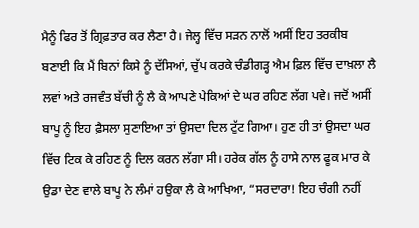ਮੈਨੂੰ ਫਿਰ ਤੋਂ ਗ੍ਰਿਫ਼ਤਾਰ ਕਰ ਲੈਣਾ ਹੈ। ਜੇਲ੍ਹ ਵਿੱਚ ਸੜਨ ਨਾਲੋਂ ਅਸੀਂ ਇਹ ਤਰਕੀਬ ਬਣਾਈ ਕਿ ਮੈਂ ਬਿਨਾਂ ਕਿਸੇ ਨੂੰ ਦੱਸਿਆਂ, ਚੁੱਪ ਕਰਕੇ ਚੰਡੀਗੜ੍ਹ ਐਮ ਫ਼ਿਲ ਵਿੱਚ ਦਾਖ਼ਲਾ ਲੈ ਲਵਾਂ ਅਤੇ ਰਜਵੰਤ ਬੱਚੀ ਨੂੰ ਲੈ ਕੇ ਆਪਣੇ ਪੇਕਿਆਂ ਦੇ ਘਰ ਰਹਿਣ ਲੱਗ ਪਵੇ। ਜਦੋਂ ਅਸੀਂ ਬਾਪੂ ਨੂੰ ਇਹ ਫ਼ੈਸਲਾ ਸੁਣਾਇਆ ਤਾਂ ਉਸਦਾ ਦਿਲ ਟੁੱਟ ਗਿਆ। ਹੁਣ ਹੀ ਤਾਂ ਉਸਦਾ ਘਰ ਵਿੱਚ ਟਿਕ ਕੇ ਰਹਿਣ ਨੂੰ ਦਿਲ ਕਰਨ ਲੱਗਾ ਸੀ। ਹਰੇਕ ਗੱਲ ਨੂੰ ਹਾਸੇ ਨਾਲ ਫੂਕ ਮਾਰ ਕੇ ਉਡਾ ਦੇਣ ਵਾਲੇ ਬਾਪੂ ਨੇ ਲੰਮਾਂ ਹਉਕਾ ਲੈ ਕੇ ਆਖਿਆ, “ਸਰਦਾਰਾ! ਇਹ ਚੰਗੀ ਨਹੀਂ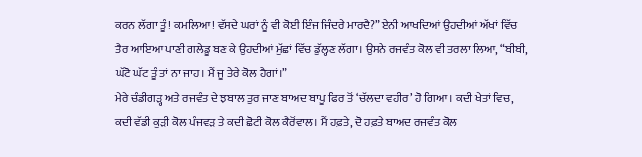ਕਰਨ ਲੱਗਾ ਤੂੰ! ਕਮਲਿਆ! ਵੱਸਦੇ ਘਰਾਂ ਨੂੰ ਵੀ ਕੋਈ ਇੰਜ ਜਿੰਦਰੇ ਮਾਰਦੈ?” ਏਨੀ ਆਖਦਿਆਂ ਉਹਦੀਆਂ ਅੱਖਾਂ ਵਿੱਚ ਤੈਰ ਆਇਆ ਪਾਣੀ ਗਲੇਡੂ ਬਣ ਕੇ ਉਹਦੀਆਂ ਮੁੱਛਾਂ ਵਿੱਚ ਡੁੱਲ੍ਹਣ ਲੱਗਾ। ਉਸਨੇ ਰਜਵੰਤ ਕੋਲ ਵੀ ਤਰਲਾ ਲਿਆ, “ਬੀਬੀ, ਘੱਟੋ ਘੱਟ ਤੂੰ ਤਾਂ ਨਾ ਜਾਹ। ਮੈਂ ਜੂ ਤੇਰੇ ਕੋਲ ਹੈਗਾਂ।”
ਮੇਰੇ ਚੰਡੀਗੜ੍ਹ ਅਤੇ ਰਜਵੰਤ ਦੇ ਝਬਾਲ ਤੁਰ ਜਾਣ ਬਾਅਦ ਬਾਪੂ ਫਿਰ ਤੋਂ ‘ਚੱਲਦਾ ਵਹੀਰ’ ਹੋ ਗਿਆ। ਕਦੀ ਖੇਤਾਂ ਵਿਚ, ਕਦੀ ਵੱਡੀ ਕੁੜੀ ਕੋਲ ਪੰਜਵੜ ਤੇ ਕਦੀ ਛੋਟੀ ਕੋਲ ਕੈਰੋਂਵਾਲ। ਮੈਂ ਹਫ਼ਤੇ, ਦੋ ਹਫ਼ਤੇ ਬਾਅਦ ਰਜਵੰਤ ਕੋਲ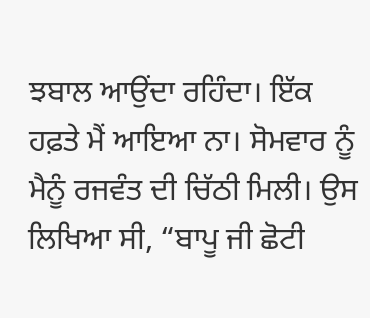ਝਬਾਲ ਆਉਂਦਾ ਰਹਿੰਦਾ। ਇੱਕ ਹਫ਼ਤੇ ਮੈਂ ਆਇਆ ਨਾ। ਸੋਮਵਾਰ ਨੂੰ ਮੈਨੂੰ ਰਜਵੰਤ ਦੀ ਚਿੱਠੀ ਮਿਲੀ। ਉਸ ਲਿਖਿਆ ਸੀ, “ਬਾਪੂ ਜੀ ਛੋਟੀ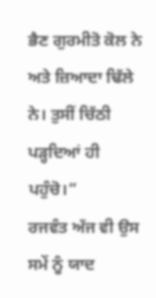ਭੈਣ ਗੁਰਮੀਤੋ ਕੋਲ ਨੇ ਅਤੇ ਜ਼ਿਆਦਾ ਢਿੱਲੇ ਨੇ। ਤੁਸੀਂ ਚਿੱਠੀ ਪੜ੍ਹਦਿਆਂ ਹੀ ਪਹੁੰਚੋ।”
ਰਜਵੰਤ ਅੱਜ ਵੀ ਉਸ ਸਮੇਂ ਨੂੰ ਯਾਦ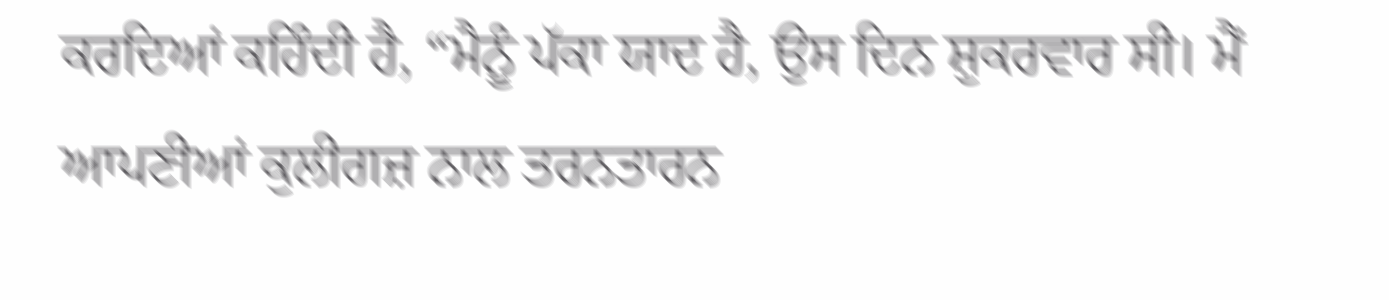ਕਰਦਿਆਂ ਕਹਿੰਦੀ ਹੈ, “ਮੈਨੂੰ ਪੱਕਾ ਯਾਦ ਹੈ, ਉਸ ਦਿਨ ਸ਼ੁਕਰਵਾਰ ਸੀ। ਮੈਂ ਆਪਣੀਆਂ ਕੁਲੀਗਜ਼ ਨਾਲ ਤਰਨਤਾਰਨ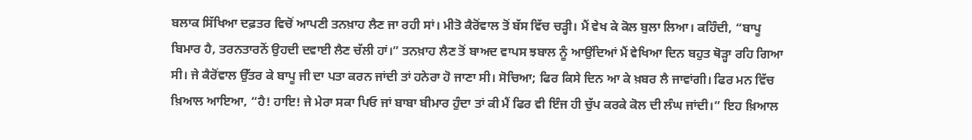ਬਲਾਕ ਸਿੱਖਿਆ ਦਫ਼ਤਰ ਵਿਚੋਂ ਆਪਣੀ ਤਨਖ਼ਾਹ ਲੈਣ ਜਾ ਰਹੀ ਸਾਂ। ਮੀਤੋ ਕੈਰੋਂਵਾਲ ਤੋਂ ਬੱਸ ਵਿੱਚ ਚੜ੍ਹੀ। ਮੈਂ ਵੇਖ ਕੇ ਕੋਲ ਬੁਲਾ ਲਿਆ। ਕਹਿੰਦੀ, “ਬਾਪੂ ਬਿਮਾਰ ਹੈ, ਤਰਨਤਾਰਨੋਂ ਉਹਦੀ ਦਵਾਈ ਲੈਣ ਚੱਲੀ ਹਾਂ।” ਤਨਖ਼ਾਹ ਲੈਣ ਤੋਂ ਬਾਅਦ ਵਾਪਸ ਝਬਾਲ ਨੂੰ ਆਉਂਦਿਆਂ ਮੈਂ ਵੇਖਿਆ ਦਿਨ ਬਹੁਤ ਥੋੜ੍ਹਾ ਰਹਿ ਗਿਆ ਸੀ। ਜੇ ਕੈਰੋਂਵਾਲ ਉੱਤਰ ਕੇ ਬਾਪੂ ਜੀ ਦਾ ਪਤਾ ਕਰਨ ਜਾਂਦੀ ਤਾਂ ਹਨੇਰਾ ਹੋ ਜਾਣਾ ਸੀ। ਸੋਚਿਆ; ਫਿਰ ਕਿਸੇ ਦਿਨ ਆ ਕੇ ਖ਼ਬਰ ਲੈ ਜਾਵਾਂਗੀ। ਫਿਰ ਮਨ ਵਿੱਚ ਖ਼ਿਆਲ ਆਇਆ, “ਹੈ! ਹਾਇ! ਜੇ ਮੇਰਾ ਸਕਾ ਪਿਓ ਜਾਂ ਬਾਬਾ ਬੀਮਾਰ ਹੁੰਦਾ ਤਾਂ ਕੀ ਮੈਂ ਫਿਰ ਵੀ ਇੰਜ ਹੀ ਚੁੱਪ ਕਰਕੇ ਕੋਲ ਦੀ ਲੰਘ ਜਾਂਦੀ।” ਇਹ ਖ਼ਿਆਲ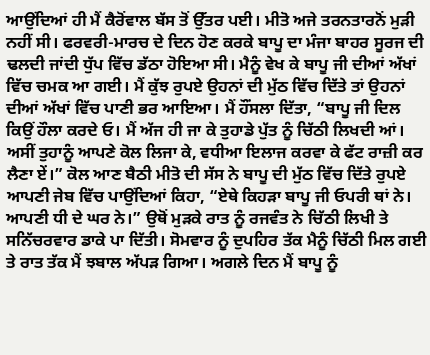ਆਉਂਦਿਆਂ ਹੀ ਮੈਂ ਕੈਰੋਂਵਾਲ ਬੱਸ ਤੋਂ ਉੱਤਰ ਪਈ। ਮੀਤੋ ਅਜੇ ਤਰਨਤਾਰਨੋਂ ਮੁੜੀ ਨਹੀਂ ਸੀ। ਫਰਵਰੀ-ਮਾਰਚ ਦੇ ਦਿਨ ਹੋਣ ਕਰਕੇ ਬਾਪੂ ਦਾ ਮੰਜਾ ਬਾਹਰ ਸੂਰਜ ਦੀ ਢਲਦੀ ਜਾਂਦੀ ਧੁੱਪ ਵਿੱਚ ਡੱਠਾ ਹੋਇਆ ਸੀ। ਮੈਨੂੰ ਵੇਖ ਕੇ ਬਾਪੂ ਜੀ ਦੀਆਂ ਅੱਖਾਂ ਵਿੱਚ ਚਮਕ ਆ ਗਈ। ਮੈਂ ਕੁੱਝ ਰੁਪਏ ਉਹਨਾਂ ਦੀ ਮੁੱਠ ਵਿੱਚ ਦਿੱਤੇ ਤਾਂ ਉਹਨਾਂ ਦੀਆਂ ਅੱਖਾਂ ਵਿੱਚ ਪਾਣੀ ਭਰ ਆਇਆ। ਮੈਂ ਹੌਂਸਲਾ ਦਿੱਤਾ, “ਬਾਪੂ ਜੀ ਦਿਲ ਕਿਉਂ ਹੌਲਾ ਕਰਦੇ ਓ। ਮੈਂ ਅੱਜ ਹੀ ਜਾ ਕੇ ਤੁਹਾਡੇ ਪੁੱਤ ਨੂੰ ਚਿੱਠੀ ਲਿਖਦੀ ਆਂ। ਅਸੀਂ ਤੁਹਾਨੂੰ ਆਪਣੇ ਕੋਲ ਲਿਜਾ ਕੇ, ਵਧੀਆ ਇਲਾਜ ਕਰਵਾ ਕੇ ਫੱਟ ਰਾਜ਼ੀ ਕਰ ਲੈਣਾ ਏਂ।” ਕੋਲ ਆਣ ਬੈਠੀ ਮੀਤੋ ਦੀ ਸੱਸ ਨੇ ਬਾਪੂ ਦੀ ਮੁੱਠ ਵਿੱਚ ਦਿੱਤੇ ਰੁਪਏ ਆਪਣੀ ਜੇਬ ਵਿੱਚ ਪਾਉਂਦਿਆਂ ਕਿਹਾ, “ਏਥੇ ਕਿਹੜਾ ਬਾਪੂ ਜੀ ਓਪਰੀ ਥਾਂ ਨੇ। ਆਪਣੀ ਧੀ ਦੇ ਘਰ ਨੇ।” ਉਥੋਂ ਮੁੜਕੇ ਰਾਤ ਨੂੰ ਰਜਵੰਤ ਨੇ ਚਿੱਠੀ ਲਿਖੀ ਤੇ ਸਨਿੱਚਰਵਾਰ ਡਾਕੇ ਪਾ ਦਿੱਤੀ। ਸੋਮਵਾਰ ਨੂੰ ਦੁਪਹਿਰ ਤੱਕ ਮੈਨੂੰ ਚਿੱਠੀ ਮਿਲ ਗਈ ਤੇ ਰਾਤ ਤੱਕ ਮੈਂ ਝਬਾਲ ਅੱਪੜ ਗਿਆ। ਅਗਲੇ ਦਿਨ ਮੈਂ ਬਾਪੂ ਨੂੰ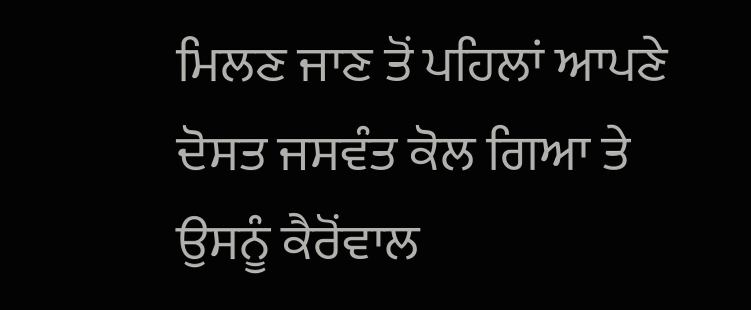ਮਿਲਣ ਜਾਣ ਤੋਂ ਪਹਿਲਾਂ ਆਪਣੇ ਦੋਸਤ ਜਸਵੰਤ ਕੋਲ ਗਿਆ ਤੇ ਉਸਨੂੰ ਕੈਰੋਂਵਾਲ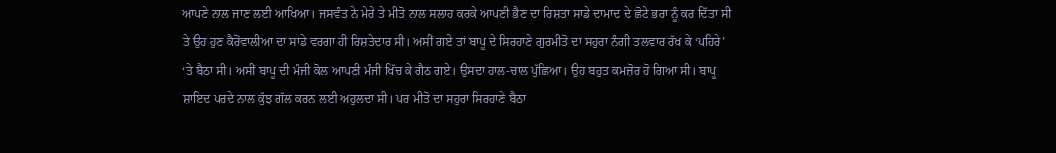ਆਪਣੇ ਨਾਲ ਜਾਣ ਲਈ ਆਖਿਆ। ਜਸਵੰਤ ਨੇ ਮੇਰੇ ਤੇ ਮੀਤੋ ਨਾਲ ਸਲਾਹ ਕਰਕੇ ਆਪਣੀ ਭੈਣ ਦਾ ਰਿਸ਼ਤਾ ਸਾਡੇ ਦਾਮਾਦ ਦੇ ਛੋਟੇ ਭਰਾ ਨੂੰ ਕਰ ਦਿੱਤਾ ਸੀ ਤੇ ਉਹ ਹੁਣ ਕੈਰੋਂਵਾਲੀਆ ਦਾ ਸਾਡੇ ਵਰਗਾ ਹੀ ਰਿਸ਼ਤੇਦਾਰ ਸੀ। ਅਸੀਂ ਗਏ ਤਾਂ ਬਾਪੂ ਦੇ ਸਿਰਹਾਣੇ ਗੁਰਮੀਤੋ ਦਾ ਸਹੁਰਾ ਨੰਗੀ ਤਲਵਾਰ ਰੱਖ ਕੇ ‘ਪਹਿਰੇ’ ‘ਤੇ ਬੈਠਾ ਸੀ। ਅਸੀਂ ਬਾਪੂ ਦੀ ਮੰਜੀ ਕੋਲ ਆਪਣੀ ਮੰਜੀ ਖਿੱਚ ਕੇ ਗੈਠ ਗਏ। ਉਸਦਾ ਹਾਲ-ਚਾਲ ਪੁੱਛਿਆ। ਉਹ ਬਹੁਤ ਕਮਜ਼ੋਰ ਹੋ ਗਿਆ ਸੀ। ਬਾਪੂ ਸ਼ਾਇਦ ਪਰਦੇ ਨਾਲ ਕੁੱਝ ਗੱਲ ਕਰਨ ਲਈ ਅਹੁਲਦਾ ਸੀ। ਪਰ ਮੀਤੋ ਦਾ ਸਹੁਰਾ ਸਿਰਹਾਣੇ ਬੈਠਾ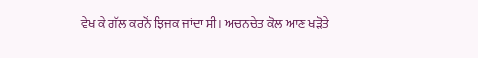ਵੇਖ ਕੇ ਗੱਲ ਕਰਨੋਂ ਝਿਜਕ ਜਾਂਦਾ ਸੀ। ਅਚਨਚੇਤ ਕੋਲ ਆਣ ਖੜੋਤੇ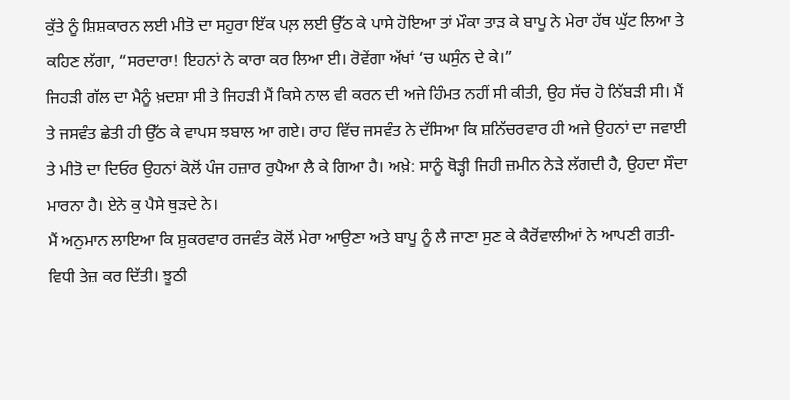ਕੁੱਤੇ ਨੂੰ ਸ਼ਿਸ਼ਕਾਰਨ ਲਈ ਮੀਤੋ ਦਾ ਸਹੁਰਾ ਇੱਕ ਪਲ਼ ਲਈ ਉੱਠ ਕੇ ਪਾਸੇ ਹੋਇਆ ਤਾਂ ਮੌਕਾ ਤਾੜ ਕੇ ਬਾਪੂ ਨੇ ਮੇਰਾ ਹੱਥ ਘੁੱਟ ਲਿਆ ਤੇ ਕਹਿਣ ਲੱਗਾ, “ਸਰਦਾਰਾ! ਇਹਨਾਂ ਨੇ ਕਾਰਾ ਕਰ ਲਿਆ ਈ। ਰੋਵੇਂਗਾ ਅੱਖਾਂ ‘ਚ ਘਸੁੰਨ ਦੇ ਕੇ।”
ਜਿਹੜੀ ਗੱਲ ਦਾ ਮੈਨੂੰ ਖ਼ਦਸ਼ਾ ਸੀ ਤੇ ਜਿਹੜੀ ਮੈਂ ਕਿਸੇ ਨਾਲ ਵੀ ਕਰਨ ਦੀ ਅਜੇ ਹਿੰਮਤ ਨਹੀਂ ਸੀ ਕੀਤੀ, ਉਹ ਸੱਚ ਹੋ ਨਿੱਬੜੀ ਸੀ। ਮੈਂ ਤੇ ਜਸਵੰਤ ਛੇਤੀ ਹੀ ਉੱਠ ਕੇ ਵਾਪਸ ਝਬਾਲ ਆ ਗਏ। ਰਾਹ ਵਿੱਚ ਜਸਵੰਤ ਨੇ ਦੱਸਿਆ ਕਿ ਸ਼ਨਿੱਚਰਵਾਰ ਹੀ ਅਜੇ ਉਹਨਾਂ ਦਾ ਜਵਾਈ ਤੇ ਮੀਤੋ ਦਾ ਦਿਓਰ ਉਹਨਾਂ ਕੋਲੋਂ ਪੰਜ ਹਜ਼ਾਰ ਰੁਪੈਆ ਲੈ ਕੇ ਗਿਆ ਹੈ। ਅਖ਼ੇ: ਸਾਨੂੰ ਥੋੜ੍ਹੀ ਜਿਹੀ ਜ਼ਮੀਨ ਨੇੜੇ ਲੱਗਦੀ ਹੈ, ਉਹਦਾ ਸੌਦਾ ਮਾਰਨਾ ਹੈ। ਏਨੇ ਕੁ ਪੈਸੇ ਥੁੜਦੇ ਨੇ।
ਮੈਂ ਅਨੁਮਾਨ ਲਾਇਆ ਕਿ ਸ਼ੁਕਰਵਾਰ ਰਜਵੰਤ ਕੋਲੋਂ ਮੇਰਾ ਆਉਣਾ ਅਤੇ ਬਾਪੂ ਨੂੰ ਲੈ ਜਾਣਾ ਸੁਣ ਕੇ ਕੈਰੋਂਵਾਲੀਆਂ ਨੇ ਆਪਣੀ ਗਤੀ-ਵਿਧੀ ਤੇਜ਼ ਕਰ ਦਿੱਤੀ। ਝੂਠੀ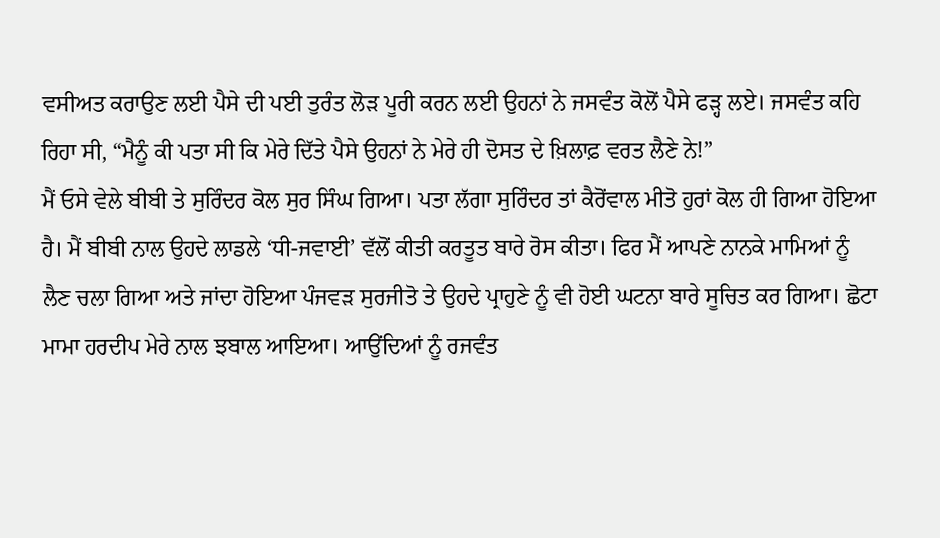ਵਸੀਅਤ ਕਰਾਉਣ ਲਈ ਪੈਸੇ ਦੀ ਪਈ ਤੁਰੰਤ ਲੋੜ ਪੂਰੀ ਕਰਨ ਲਈ ਉਹਨਾਂ ਨੇ ਜਸਵੰਤ ਕੋਲੋਂ ਪੈਸੇ ਫੜ੍ਹ ਲਏ। ਜਸਵੰਤ ਕਹਿ ਰਿਹਾ ਸੀ, “ਮੈਨੂੰ ਕੀ ਪਤਾ ਸੀ ਕਿ ਮੇਰੇ ਦਿੱਤੇ ਪੈਸੇ ਉਹਨਾਂ ਨੇ ਮੇਰੇ ਹੀ ਦੋਸਤ ਦੇ ਖ਼ਿਲਾਫ਼ ਵਰਤ ਲੈਣੇ ਨੇ!”
ਮੈਂ ਓਸੇ ਵੇਲੇ ਬੀਬੀ ਤੇ ਸੁਰਿੰਦਰ ਕੋਲ ਸੁਰ ਸਿੰਘ ਗਿਆ। ਪਤਾ ਲੱਗਾ ਸੁਰਿੰਦਰ ਤਾਂ ਕੈਰੋਂਵਾਲ ਮੀਤੋ ਹੁਰਾਂ ਕੋਲ ਹੀ ਗਿਆ ਹੋਇਆ ਹੈ। ਮੈਂ ਬੀਬੀ ਨਾਲ ਉਹਦੇ ਲਾਡਲੇ ‘ਧੀ-ਜਵਾਈ’ ਵੱਲੋਂ ਕੀਤੀ ਕਰਤੂਤ ਬਾਰੇ ਰੋਸ ਕੀਤਾ। ਫਿਰ ਮੈਂ ਆਪਣੇ ਨਾਨਕੇ ਮਾਮਿਆਂ ਨੂੰ ਲੈਣ ਚਲਾ ਗਿਆ ਅਤੇ ਜਾਂਦਾ ਹੋਇਆ ਪੰਜਵੜ ਸੁਰਜੀਤੋ ਤੇ ਉਹਦੇ ਪ੍ਰਾਹੁਣੇ ਨੂੰ ਵੀ ਹੋਈ ਘਟਨਾ ਬਾਰੇ ਸੂਚਿਤ ਕਰ ਗਿਆ। ਛੋਟਾ ਮਾਮਾ ਹਰਦੀਪ ਮੇਰੇ ਨਾਲ ਝਬਾਲ ਆਇਆ। ਆਉਂਦਿਆਂ ਨੂੰ ਰਜਵੰਤ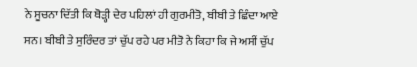ਨੇ ਸੂਚਨਾ ਦਿੱਤੀ ਕਿ ਥੋੜ੍ਹੀ ਦੇਰ ਪਹਿਲਾਂ ਹੀ ਗੁਰਮੀਤੋ, ਬੀਬੀ ਤੇ ਛਿੰਦਾ ਆਏ ਸਨ। ਬੀਬੀ ਤੇ ਸੁਰਿੰਦਰ ਤਾਂ ਚੁੱਪ ਰਹੇ ਪਰ ਮੀਤੋ ਨੇ ਕਿਹਾ ਕਿ ਜੇ ਅਸੀਂ ਚੁੱਪ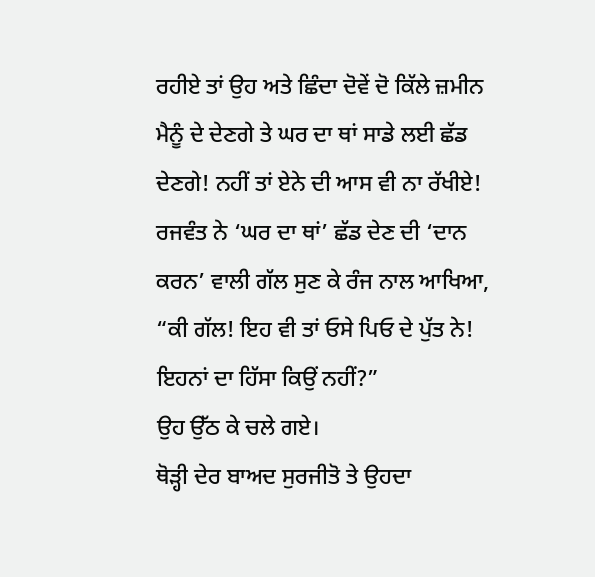ਰਹੀਏ ਤਾਂ ਉਹ ਅਤੇ ਛਿੰਦਾ ਦੋਵੇਂ ਦੋ ਕਿੱਲੇ ਜ਼ਮੀਨ ਮੈਨੂੰ ਦੇ ਦੇਣਗੇ ਤੇ ਘਰ ਦਾ ਥਾਂ ਸਾਡੇ ਲਈ ਛੱਡ ਦੇਣਗੇ! ਨਹੀਂ ਤਾਂ ਏਨੇ ਦੀ ਆਸ ਵੀ ਨਾ ਰੱਖੀਏ!
ਰਜਵੰਤ ਨੇ ‘ਘਰ ਦਾ ਥਾਂ’ ਛੱਡ ਦੇਣ ਦੀ ‘ਦਾਨ ਕਰਨ’ ਵਾਲੀ ਗੱਲ ਸੁਣ ਕੇ ਰੰਜ ਨਾਲ ਆਖਿਆ, “ਕੀ ਗੱਲ! ਇਹ ਵੀ ਤਾਂ ਓਸੇ ਪਿਓ ਦੇ ਪੁੱਤ ਨੇ! ਇਹਨਾਂ ਦਾ ਹਿੱਸਾ ਕਿਉਂ ਨਹੀਂ?”
ਉਹ ਉੱਠ ਕੇ ਚਲੇ ਗਏ।
ਥੋੜ੍ਹੀ ਦੇਰ ਬਾਅਦ ਸੁਰਜੀਤੋ ਤੇ ਉਹਦਾ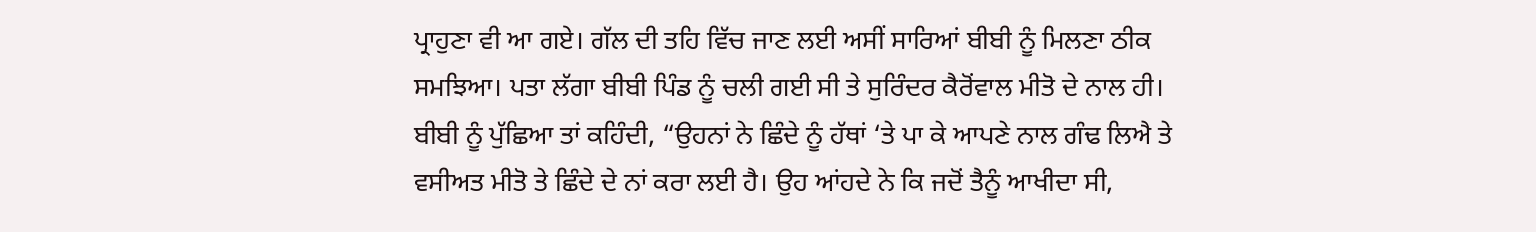ਪ੍ਰਾਹੁਣਾ ਵੀ ਆ ਗਏ। ਗੱਲ ਦੀ ਤਹਿ ਵਿੱਚ ਜਾਣ ਲਈ ਅਸੀਂ ਸਾਰਿਆਂ ਬੀਬੀ ਨੂੰ ਮਿਲਣਾ ਠੀਕ ਸਮਝਿਆ। ਪਤਾ ਲੱਗਾ ਬੀਬੀ ਪਿੰਡ ਨੂੰ ਚਲੀ ਗਈ ਸੀ ਤੇ ਸੁਰਿੰਦਰ ਕੈਰੋਂਵਾਲ ਮੀਤੋ ਦੇ ਨਾਲ ਹੀ। ਬੀਬੀ ਨੂੰ ਪੁੱਛਿਆ ਤਾਂ ਕਹਿੰਦੀ, “ਉਹਨਾਂ ਨੇ ਛਿੰਦੇ ਨੂੰ ਹੱਥਾਂ ‘ਤੇ ਪਾ ਕੇ ਆਪਣੇ ਨਾਲ ਗੰਢ ਲਿਐ ਤੇ ਵਸੀਅਤ ਮੀਤੋ ਤੇ ਛਿੰਦੇ ਦੇ ਨਾਂ ਕਰਾ ਲਈ ਹੈ। ਉਹ ਆਂਹਦੇ ਨੇ ਕਿ ਜਦੋਂ ਤੈਨੂੰ ਆਖੀਦਾ ਸੀ,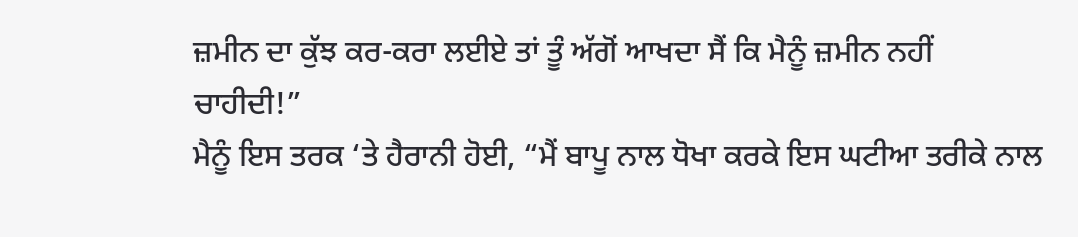ਜ਼ਮੀਨ ਦਾ ਕੁੱਝ ਕਰ-ਕਰਾ ਲਈਏ ਤਾਂ ਤੂੰ ਅੱਗੋਂ ਆਖਦਾ ਸੈਂ ਕਿ ਮੈਨੂੰ ਜ਼ਮੀਨ ਨਹੀਂ ਚਾਹੀਦੀ!”
ਮੈਨੂੰ ਇਸ ਤਰਕ ‘ਤੇ ਹੈਰਾਨੀ ਹੋਈ, “ਮੈਂ ਬਾਪੂ ਨਾਲ ਧੋਖਾ ਕਰਕੇ ਇਸ ਘਟੀਆ ਤਰੀਕੇ ਨਾਲ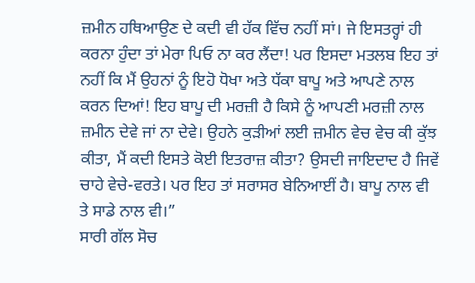ਜ਼ਮੀਨ ਹਥਿਆਉਣ ਦੇ ਕਦੀ ਵੀ ਹੱਕ ਵਿੱਚ ਨਹੀਂ ਸਾਂ। ਜੇ ਇਸਤਰ੍ਹਾਂ ਹੀ ਕਰਨਾ ਹੁੰਦਾ ਤਾਂ ਮੇਰਾ ਪਿਓ ਨਾ ਕਰ ਲੈਂਦਾ! ਪਰ ਇਸਦਾ ਮਤਲਬ ਇਹ ਤਾਂ ਨਹੀਂ ਕਿ ਮੈਂ ਉਹਨਾਂ ਨੂੰ ਇਹੋ ਧੋਖਾ ਅਤੇ ਧੱਕਾ ਬਾਪੂ ਅਤੇ ਆਪਣੇ ਨਾਲ ਕਰਨ ਦਿਆਂ! ਇਹ ਬਾਪੂ ਦੀ ਮਰਜ਼ੀ ਹੈ ਕਿਸੇ ਨੂੰ ਆਪਣੀ ਮਰਜ਼ੀ ਨਾਲ ਜ਼ਮੀਨ ਦੇਵੇ ਜਾਂ ਨਾ ਦੇਵੇ। ਉਹਨੇ ਕੁੜੀਆਂ ਲਈ ਜ਼ਮੀਨ ਵੇਚ ਵੇਚ ਕੀ ਕੁੱਝ ਕੀਤਾ, ਮੈਂ ਕਦੀ ਇਸਤੇ ਕੋਈ ਇਤਰਾਜ਼ ਕੀਤਾ? ਉਸਦੀ ਜਾਇਦਾਦ ਹੈ ਜਿਵੇਂ ਚਾਹੇ ਵੇਚੇ-ਵਰਤੇ। ਪਰ ਇਹ ਤਾਂ ਸਰਾਸਰ ਬੇਨਿਆਈਂ ਹੈ। ਬਾਪੂ ਨਾਲ ਵੀ ਤੇ ਸਾਡੇ ਨਾਲ ਵੀ।”
ਸਾਰੀ ਗੱਲ ਸੋਚ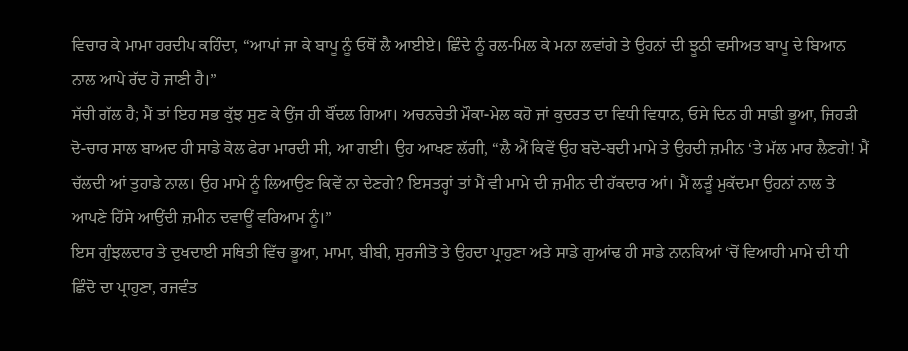ਵਿਚਾਰ ਕੇ ਮਾਮਾ ਹਰਦੀਪ ਕਹਿੰਦਾ, “ਆਪਾਂ ਜਾ ਕੇ ਬਾਪੂ ਨੂੰ ਓਥੋਂ ਲੈ ਆਈਏ। ਛਿੰਦੇ ਨੂੰ ਰਲ-ਮਿਲ ਕੇ ਮਨਾ ਲਵਾਂਗੇ ਤੇ ਉਹਨਾਂ ਦੀ ਝੂਠੀ ਵਸੀਅਤ ਬਾਪੂ ਦੇ ਬਿਆਨ ਨਾਲ ਆਪੇ ਰੱਦ ਹੋ ਜਾਣੀ ਹੈ।”
ਸੱਚੀ ਗੱਲ ਹੈ; ਮੈਂ ਤਾਂ ਇਹ ਸਭ ਕੁੱਝ ਸੁਣ ਕੇ ਉਂਜ ਹੀ ਬੌਂਦਲ ਗਿਆ। ਅਚਨਚੇਤੀ ਮੌਕਾ-ਮੇਲ ਕਹੋ ਜਾਂ ਕੁਦਰਤ ਦਾ ਵਿਧੀ ਵਿਧਾਨ, ਓਸੇ ਦਿਨ ਹੀ ਸਾਡੀ ਭੂਆ, ਜਿਹੜੀ ਦੋ-ਚਾਰ ਸਾਲ ਬਾਅਦ ਹੀ ਸਾਡੇ ਕੋਲ ਫੇਰਾ ਮਾਰਦੀ ਸੀ, ਆ ਗਈ। ਉਹ ਆਖਣ ਲੱਗੀ, “ਲੈ ਐਂ ਕਿਵੇਂ ਉਹ ਬਦੋ-ਬਦੀ ਮਾਮੇ ਤੇ ਉਹਦੀ ਜ਼ਮੀਨ ‘ਤੇ ਮੱਲ ਮਾਰ ਲੈਣਗੇ! ਮੈਂ ਚੱਲਦੀ ਆਂ ਤੁਹਾਡੇ ਨਾਲ। ਉਹ ਮਾਮੇ ਨੂੰ ਲਿਆਉਣ ਕਿਵੇਂ ਨਾ ਦੇਣਗੇ? ਇਸਤਰ੍ਹਾਂ ਤਾਂ ਮੈਂ ਵੀ ਮਾਮੇ ਦੀ ਜ਼ਮੀਨ ਦੀ ਹੱਕਦਾਰ ਆਂ। ਮੈਂ ਲੜੂੰ ਮੁਕੱਦਮਾ ਉਹਨਾਂ ਨਾਲ ਤੇ ਆਪਣੇ ਹਿੱਸੇ ਆਉਂਦੀ ਜ਼ਮੀਨ ਦਵਾਊਂ ਵਰਿਆਮ ਨੂੰ।”
ਇਸ ਗੁੰਝਲਦਾਰ ਤੇ ਦੁਖਦਾਈ ਸਥਿਤੀ ਵਿੱਚ ਭੂਆ, ਮਾਮਾ, ਬੀਬੀ, ਸੁਰਜੀਤੋ ਤੇ ਉਹਦਾ ਪ੍ਰਾਹੁਣਾ ਅਤੇ ਸਾਡੇ ਗੁਆਂਢ ਹੀ ਸਾਡੇ ਨਾਨਕਿਆਂ ‘ਚੋਂ ਵਿਆਹੀ ਮਾਮੇ ਦੀ ਧੀ ਛਿੰਦੋ ਦਾ ਪ੍ਰਾਹੁਣਾ, ਰਜਵੰਤ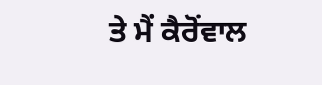ਤੇ ਮੈਂ ਕੈਰੋਂਵਾਲ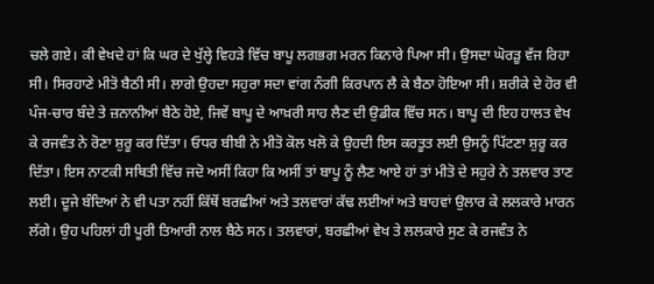ਚਲੇ ਗਏ। ਕੀ ਵੇਖਦੇ ਹਾਂ ਕਿ ਘਰ ਦੇ ਖੁੱਲ੍ਹੇ ਵਿਹੜੇ ਵਿੱਚ ਬਾਪੂ ਲਗਭਗ ਮਰਨ ਕਿਨਾਰੇ ਪਿਆ ਸੀ। ਉਸਦਾ ਘੋਰੜੂ ਵੱਜ ਰਿਹਾ ਸੀ। ਸਿਰਹਾਣੇ ਮੀਤੋ ਬੈਠੀ ਸੀ। ਲਾਗੇ ਉਹਦਾ ਸਹੁਰਾ ਸਦਾ ਵਾਂਗ ਨੰਗੀ ਕਿਰਪਾਨ ਲੈ ਕੇ ਬੈਠਾ ਹੋਇਆ ਸੀ। ਸ਼ਰੀਕੇ ਦੇ ਹੋਰ ਵੀ ਪੰਜ-ਚਾਰ ਬੰਦੇ ਤੇ ਜ਼ਨਾਨੀਆਂ ਬੈਠੇ ਹੋਏ, ਜਿਵੇਂ ਬਾਪੂ ਦੇ ਆਖ਼ਰੀ ਸਾਹ ਲੈਣ ਦੀ ਉਡੀਕ ਵਿੱਚ ਸਨ। ਬਾਪੂ ਦੀ ਇਹ ਹਾਲਤ ਵੇਖ ਕੇ ਰਜਵੰਤ ਨੇ ਰੋਣਾ ਸ਼ੁਰੂ ਕਰ ਦਿੱਤਾ। ਓਧਰ ਬੀਬੀ ਨੇ ਮੀਤੋ ਕੋਲ ਖਲੋ ਕੇ ਉਹਦੀ ਇਸ ਕਰਤੂਤ ਲਈ ਉਸਨੂੰ ਪਿੱਟਣਾ ਸ਼ੁਰੂ ਕਰ ਦਿੱਤਾ। ਇਸ ਨਾਟਕੀ ਸਥਿਤੀ ਵਿੱਚ ਜਦੋ ਅਸੀਂ ਕਿਹਾ ਕਿ ਅਸੀਂ ਤਾਂ ਬਾਪੂ ਨੂੰ ਲੈਣ ਆਏ ਹਾਂ ਤਾਂ ਮੀਤੋ ਦੇ ਸਹੁਰੇ ਨੇ ਤਲਵਾਰ ਤਾਣ ਲਈ। ਦੂਜੇ ਬੰਦਿਆਂ ਨੇ ਵੀ ਪਤਾ ਨਹੀਂ ਕਿੱਥੋਂ ਬਰਛੀਆਂ ਅਤੇ ਤਲਵਾਰਾਂ ਕੱਢ ਲਈਆਂ ਅਤੇ ਬਾਹਵਾਂ ਉਲਾਰ ਕੇ ਲਲਕਾਰੇ ਮਾਰਨ ਲੱਗੇ। ਉਹ ਪਹਿਲਾਂ ਹੀ ਪੂਰੀ ਤਿਆਰੀ ਨਾਲ ਬੈਠੇ ਸਨ। ਤਲਵਾਰਾਂ, ਬਰਛੀਆਂ ਵੇਖ ਤੇ ਲਲਕਾਰੇ ਸੁਣ ਕੇ ਰਜਵੰਤ ਨੇ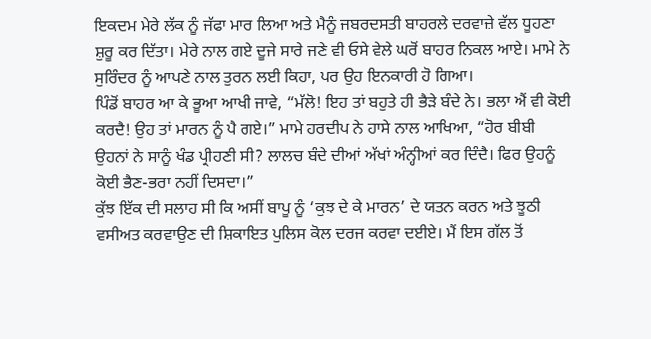ਇਕਦਮ ਮੇਰੇ ਲੱਕ ਨੂੰ ਜੱਫਾ ਮਾਰ ਲਿਆ ਅਤੇ ਮੈਨੂੰ ਜਬਰਦਸਤੀ ਬਾਹਰਲੇ ਦਰਵਾਜ਼ੇ ਵੱਲ ਧੂਹਣਾ ਸ਼ੁਰੂ ਕਰ ਦਿੱਤਾ। ਮੇਰੇ ਨਾਲ ਗਏ ਦੂਜੇ ਸਾਰੇ ਜਣੇ ਵੀ ਓਸੇ ਵੇਲੇ ਘਰੋਂ ਬਾਹਰ ਨਿਕਲ ਆਏ। ਮਾਮੇ ਨੇ ਸੁਰਿੰਦਰ ਨੂੰ ਆਪਣੇ ਨਾਲ ਤੁਰਨ ਲਈ ਕਿਹਾ, ਪਰ ਉਹ ਇਨਕਾਰੀ ਹੋ ਗਿਆ।
ਪਿੰਡੋਂ ਬਾਹਰ ਆ ਕੇ ਭੂਆ ਆਖੀ ਜਾਵੇ, “ਮੱਲੋ! ਇਹ ਤਾਂ ਬਹੁਤੇ ਹੀ ਭੈੜੇ ਬੰਦੇ ਨੇ। ਭਲਾ ਐਂ ਵੀ ਕੋਈ ਕਰਦੈ! ਉਹ ਤਾਂ ਮਾਰਨ ਨੂੰ ਪੈ ਗਏ।” ਮਾਮੇ ਹਰਦੀਪ ਨੇ ਹਾਸੇ ਨਾਲ ਆਖਿਆ, “ਹੋਰ ਬੀਬੀ ਉਹਨਾਂ ਨੇ ਸਾਨੂੰ ਖੰਡ ਪ੍ਰੀਹਣੀ ਸੀ? ਲਾਲਚ ਬੰਦੇ ਦੀਆਂ ਅੱਖਾਂ ਅੰਨ੍ਹੀਆਂ ਕਰ ਦਿੰਦੈ। ਫਿਰ ਉਹਨੂੰ ਕੋਈ ਭੈਣ-ਭਰਾ ਨਹੀਂ ਦਿਸਦਾ।”
ਕੁੱਝ ਇੱਕ ਦੀ ਸਲਾਹ ਸੀ ਕਿ ਅਸੀਂ ਬਾਪੂ ਨੂੰ ‘ਕੁਝ ਦੇ ਕੇ ਮਾਰਨ’ ਦੇ ਯਤਨ ਕਰਨ ਅਤੇ ਝੂਠੀ ਵਸੀਅਤ ਕਰਵਾਉਣ ਦੀ ਸ਼ਿਕਾਇਤ ਪੁਲਿਸ ਕੋਲ ਦਰਜ ਕਰਵਾ ਦਈਏ। ਮੈਂ ਇਸ ਗੱਲ ਤੋਂ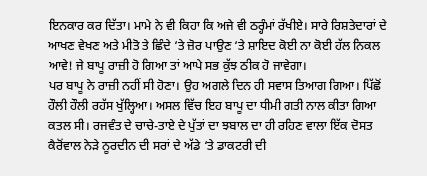ਇਨਕਾਰ ਕਰ ਦਿੱਤਾ। ਮਾਮੇ ਨੇ ਵੀ ਕਿਹਾ ਕਿ ਅਜੇ ਵੀ ਠਰ੍ਹੰਮਾਂ ਰੱਖੀਏ। ਸਾਰੇ ਰਿਸ਼ਤੇਦਾਰਾਂ ਦੇ ਆਖਣ ਵੇਖਣ ਅਤੇ ਮੀਤੋ ਤੇ ਛਿੰਦੇ ‘ਤੇ ਜ਼ੋਰ ਪਾਉਣ ‘ਤੇ ਸ਼ਾਇਦ ਕੋਈ ਨਾ ਕੋਈ ਹੱਲ ਨਿਕਲ ਆਵੇ! ਜੇ ਬਾਪੂ ਰਾਜ਼ੀ ਹੋ ਗਿਆ ਤਾਂ ਆਪੇ ਸਭ ਕੁੱਝ ਠੀਕ ਹੋ ਜਾਵੇਗਾ।
ਪਰ ਬਾਪੂ ਨੇ ਰਾਜ਼ੀ ਨਹੀਂ ਸੀ ਹੋਣਾ। ਉਹ ਅਗਲੇ ਦਿਨ ਹੀ ਸਵਾਸ ਤਿਆਗ ਗਿਆ। ਪਿੱਛੋਂ ਹੌਲੀ ਹੌਲੀ ਰਹੱਸ ਖੁੱਲ੍ਹਿਆ। ਅਸਲ ਵਿੱਚ ਇਹ ਬਾਪੂ ਦਾ ਧੀਮੀ ਗਤੀ ਨਾਲ ਕੀਤਾ ਗਿਆ ਕਤਲ ਸੀ। ਰਜਵੰਤ ਦੇ ਚਾਚੇ-ਤਾਏ ਦੇ ਪੁੱਤਾਂ ਦਾ ਝਬਾਲ ਦਾ ਹੀ ਰਹਿਣ ਵਾਲਾ ਇੱਕ ਦੋਸਤ ਕੈਰੋਂਵਾਲ ਨੇੜੇ ਨੂਰਦੀਨ ਦੀ ਸਰਾਂ ਦੇ ਅੱਡੇ ‘ਤੇ ਡਾਕਟਰੀ ਦੀ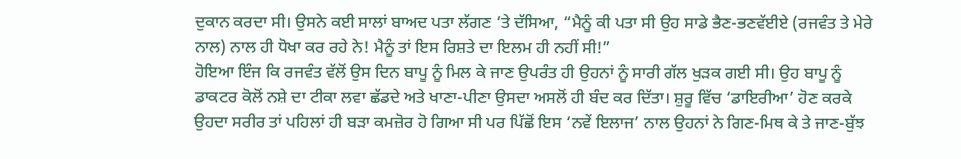ਦੁਕਾਨ ਕਰਦਾ ਸੀ। ਉਸਨੇ ਕਈ ਸਾਲਾਂ ਬਾਅਦ ਪਤਾ ਲੱਗਣ ‘ਤੇ ਦੱਸਿਆ, “ਮੈਨੂੰ ਕੀ ਪਤਾ ਸੀ ਉਹ ਸਾਡੇ ਭੈਣ-ਭਣਵੱਈਏ (ਰਜਵੰਤ ਤੇ ਮੇਰੇ ਨਾਲ) ਨਾਲ ਹੀ ਧੋਖਾ ਕਰ ਰਹੇ ਨੇ! ਮੈਨੂੰ ਤਾਂ ਇਸ ਰਿਸ਼ਤੇ ਦਾ ਇਲਮ ਹੀ ਨਹੀਂ ਸੀ!”
ਹੋਇਆ ਇੰਜ ਕਿ ਰਜਵੰਤ ਵੱਲੋਂ ਉਸ ਦਿਨ ਬਾਪੂ ਨੂੰ ਮਿਲ ਕੇ ਜਾਣ ਉਪਰੰਤ ਹੀ ਉਹਨਾਂ ਨੂੰ ਸਾਰੀ ਗੱਲ ਖੁੜਕ ਗਈ ਸੀ। ਉਹ ਬਾਪੂ ਨੂੰ ਡਾਕਟਰ ਕੋਲੋਂ ਨਸ਼ੇ ਦਾ ਟੀਕਾ ਲਵਾ ਛੱਡਦੇ ਅਤੇ ਖਾਣਾ-ਪੀਣਾ ਉਸਦਾ ਅਸਲੋਂ ਹੀ ਬੰਦ ਕਰ ਦਿੱਤਾ। ਸ਼ੁਰੂ ਵਿੱਚ ‘ਡਾਇਰੀਆ’ ਹੋਣ ਕਰਕੇ ਉਹਦਾ ਸਰੀਰ ਤਾਂ ਪਹਿਲਾਂ ਹੀ ਬੜਾ ਕਮਜ਼ੋਰ ਹੋ ਗਿਆ ਸੀ ਪਰ ਪਿੱਛੋਂ ਇਸ ‘ਨਵੇਂ ਇਲਾਜ’ ਨਾਲ ਉਹਨਾਂ ਨੇ ਗਿਣ-ਮਿਥ ਕੇ ਤੇ ਜਾਣ-ਬੁੱਝ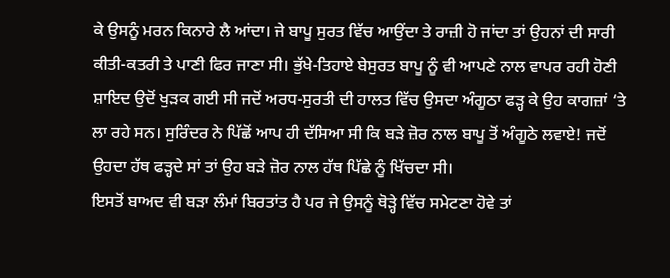ਕੇ ਉਸਨੂੰ ਮਰਨ ਕਿਨਾਰੇ ਲੈ ਆਂਦਾ। ਜੇ ਬਾਪੂ ਸੁਰਤ ਵਿੱਚ ਆਉਂਦਾ ਤੇ ਰਾਜ਼ੀ ਹੋ ਜਾਂਦਾ ਤਾਂ ਉਹਨਾਂ ਦੀ ਸਾਰੀ ਕੀਤੀ-ਕਤਰੀ ਤੇ ਪਾਣੀ ਫਿਰ ਜਾਣਾ ਸੀ। ਭੁੱਖੇ-ਤਿਹਾਏ ਬੇਸੁਰਤ ਬਾਪੂ ਨੂੰ ਵੀ ਆਪਣੇ ਨਾਲ ਵਾਪਰ ਰਹੀ ਹੋਣੀ ਸ਼ਾਇਦ ਉਦੋਂ ਖੁੜਕ ਗਈ ਸੀ ਜਦੋਂ ਅਰਧ-ਸੁਰਤੀ ਦੀ ਹਾਲਤ ਵਿੱਚ ਉਸਦਾ ਅੰਗੂਠਾ ਫੜ੍ਹ ਕੇ ਉਹ ਕਾਗਜ਼ਾਂ ‘ਤੇ ਲਾ ਰਹੇ ਸਨ। ਸੁਰਿੰਦਰ ਨੇ ਪਿੱਛੋਂ ਆਪ ਹੀ ਦੱਸਿਆ ਸੀ ਕਿ ਬੜੇ ਜ਼ੋਰ ਨਾਲ ਬਾਪੂ ਤੋਂ ਅੰਗੂਠੇ ਲਵਾਏ! ਜਦੋਂ ਉਹਦਾ ਹੱਥ ਫੜ੍ਹਦੇ ਸਾਂ ਤਾਂ ਉਹ ਬੜੇ ਜ਼ੋਰ ਨਾਲ ਹੱਥ ਪਿੱਛੇ ਨੂੰ ਖਿੱਚਦਾ ਸੀ।
ਇਸਤੋਂ ਬਾਅਦ ਵੀ ਬੜਾ ਲੰਮਾਂ ਬਿਰਤਾਂਤ ਹੈ ਪਰ ਜੇ ਉਸਨੂੰ ਥੋੜ੍ਹੇ ਵਿੱਚ ਸਮੇਟਣਾ ਹੋਵੇ ਤਾਂ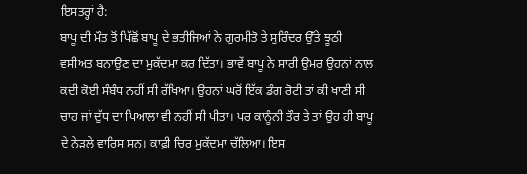ਇਸਤਰ੍ਹਾਂ ਹੈ:
ਬਾਪੂ ਦੀ ਮੌਤ ਤੋਂ ਪਿੱਛੋਂ ਬਾਪੂ ਦੇ ਭਤੀਜਿਆਂ ਨੇ ਗੁਰਮੀਤੋ ਤੇ ਸੁਰਿੰਦਰ ਉੱਤੇ ਝੂਠੀ ਵਸੀਅਤ ਬਨਾਉਣ ਦਾ ਮੁਕੱਦਮਾ ਕਰ ਦਿੱਤਾ। ਭਾਵੇਂ ਬਾਪੂ ਨੇ ਸਾਰੀ ਉਮਰ ਉਹਨਾਂ ਨਾਲ ਕਦੀ ਕੋਈ ਸੰਬੰਧ ਨਹੀਂ ਸੀ ਰੱਖਿਆ। ਉਹਨਾਂ ਘਰੋਂ ਇੱਕ ਡੰਗ ਰੋਟੀ ਤਾਂ ਕੀ ਖਾਣੀ ਸੀ ਚਾਹ ਜਾਂ ਦੁੱਧ ਦਾ ਪਿਆਲਾ ਵੀ ਨਹੀਂ ਸੀ ਪੀਤਾ। ਪਰ ਕਾਨੂੰਨੀ ਤੌਰ ਤੇ ਤਾਂ ਉਹ ਹੀ ਬਾਪੂ ਦੇ ਨੇੜਲੇ ਵਾਰਿਸ ਸਨ। ਕਾਫ਼ੀ ਚਿਰ ਮੁਕੱਦਮਾ ਚੱਲਿਆ। ਇਸ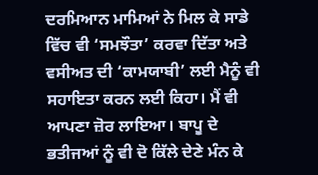ਦਰਮਿਆਨ ਮਾਮਿਆਂ ਨੇ ਮਿਲ ਕੇ ਸਾਡੇ ਵਿੱਚ ਵੀ ‘ਸਮਝੌਤਾ’ ਕਰਵਾ ਦਿੱਤਾ ਅਤੇ ਵਸੀਅਤ ਦੀ ‘ਕਾਮਯਾਬੀ’ ਲਈ ਮੈਨੂੰ ਵੀ ਸਹਾਇਤਾ ਕਰਨ ਲਈ ਕਿਹਾ। ਮੈਂ ਵੀ ਆਪਣਾ ਜ਼ੋਰ ਲਾਇਆ। ਬਾਪੂ ਦੇ ਭਤੀਜਆਂ ਨੂੰ ਵੀ ਦੋ ਕਿੱਲੇ ਦੇਣੇ ਮੰਨ ਕੇ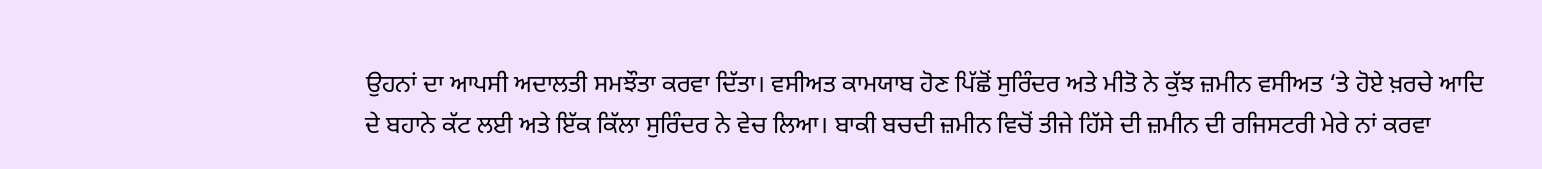ਉਹਨਾਂ ਦਾ ਆਪਸੀ ਅਦਾਲਤੀ ਸਮਝੌਤਾ ਕਰਵਾ ਦਿੱਤਾ। ਵਸੀਅਤ ਕਾਮਯਾਬ ਹੋਣ ਪਿੱਛੋਂ ਸੁਰਿੰਦਰ ਅਤੇ ਮੀਤੋ ਨੇ ਕੁੱਝ ਜ਼ਮੀਨ ਵਸੀਅਤ ‘ਤੇ ਹੋਏ ਖ਼ਰਚੇ ਆਦਿ ਦੇ ਬਹਾਨੇ ਕੱਟ ਲਈ ਅਤੇ ਇੱਕ ਕਿੱਲਾ ਸੁਰਿੰਦਰ ਨੇ ਵੇਚ ਲਿਆ। ਬਾਕੀ ਬਚਦੀ ਜ਼ਮੀਨ ਵਿਚੋਂ ਤੀਜੇ ਹਿੱਸੇ ਦੀ ਜ਼ਮੀਨ ਦੀ ਰਜਿਸਟਰੀ ਮੇਰੇ ਨਾਂ ਕਰਵਾ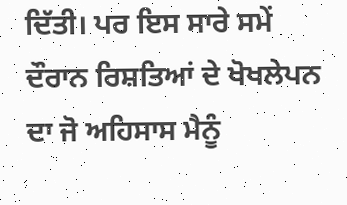ਦਿੱਤੀ। ਪਰ ਇਸ ਸਾਰੇ ਸਮੇਂ ਦੌਰਾਨ ਰਿਸ਼ਤਿਆਂ ਦੇ ਖੋਖਲੇਪਨ ਦਾ ਜੋ ਅਹਿਸਾਸ ਮੈਨੂੰ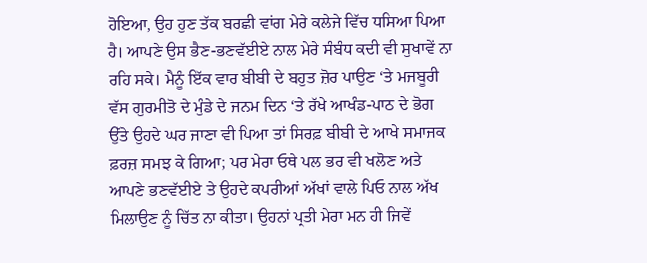ਹੋਇਆ, ਉਹ ਹੁਣ ਤੱਕ ਬਰਛੀ ਵਾਂਗ ਮੇਰੇ ਕਲੇਜੇ ਵਿੱਚ ਧਸਿਆ ਪਿਆ ਹੈ। ਆਪਣੇ ਉਸ ਭੈਣ-ਭਣਵੱਈਏ ਨਾਲ ਮੇਰੇ ਸੰਬੰਧ ਕਦੀ ਵੀ ਸੁਖਾਵੇਂ ਨਾ ਰਹਿ ਸਕੇ। ਮੈਨੂੰ ਇੱਕ ਵਾਰ ਬੀਬੀ ਦੇ ਬਹੁਤ ਜ਼ੋਰ ਪਾਉਣ ‘ਤੇ ਮਜਬੂਰੀ ਵੱਸ ਗੁਰਮੀਤੋ ਦੇ ਮੁੰਡੇ ਦੇ ਜਨਮ ਦਿਨ ‘ਤੇ ਰੱਖੇ ਆਖੰਡ-ਪਾਠ ਦੇ ਭੋਗ ਉੱਤੇ ਉਹਦੇ ਘਰ ਜਾਣਾ ਵੀ ਪਿਆ ਤਾਂ ਸਿਰਫ਼ ਬੀਬੀ ਦੇ ਆਖੇ ਸਮਾਜਕ ਫ਼ਰਜ਼ ਸਮਝ ਕੇ ਗਿਆ; ਪਰ ਮੇਰਾ ਓਥੇ ਪਲ ਭਰ ਵੀ ਖਲੋਣ ਅਤੇ ਆਪਣੇ ਭਣਵੱਈਏ ਤੇ ਉਹਦੇ ਕਪਰੀਆਂ ਅੱਖਾਂ ਵਾਲੇ ਪਿਓ ਨਾਲ ਅੱਖ ਮਿਲਾਉਣ ਨੂੰ ਚਿੱਤ ਨਾ ਕੀਤਾ। ਉਹਨਾਂ ਪ੍ਰਤੀ ਮੇਰਾ ਮਨ ਹੀ ਜਿਵੇਂ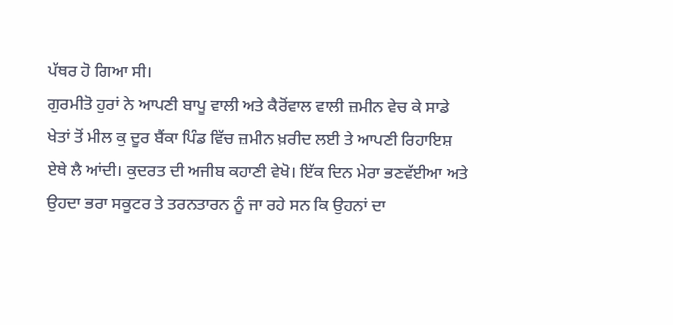ਪੱਥਰ ਹੋ ਗਿਆ ਸੀ।
ਗੁਰਮੀਤੋ ਹੁਰਾਂ ਨੇ ਆਪਣੀ ਬਾਪੂ ਵਾਲੀ ਅਤੇ ਕੈਰੋਂਵਾਲ ਵਾਲੀ ਜ਼ਮੀਨ ਵੇਚ ਕੇ ਸਾਡੇ ਖੇਤਾਂ ਤੋਂ ਮੀਲ ਕੁ ਦੂਰ ਬੈਂਕਾ ਪਿੰਡ ਵਿੱਚ ਜ਼ਮੀਨ ਖ਼ਰੀਦ ਲਈ ਤੇ ਆਪਣੀ ਰਿਹਾਇਸ਼ ਏਥੇ ਲੈ ਆਂਦੀ। ਕੁਦਰਤ ਦੀ ਅਜੀਬ ਕਹਾਣੀ ਵੇਖੋ। ਇੱਕ ਦਿਨ ਮੇਰਾ ਭਣਵੱਈਆ ਅਤੇ ਉਹਦਾ ਭਰਾ ਸਕੂਟਰ ਤੇ ਤਰਨਤਾਰਨ ਨੂੰ ਜਾ ਰਹੇ ਸਨ ਕਿ ਉਹਨਾਂ ਦਾ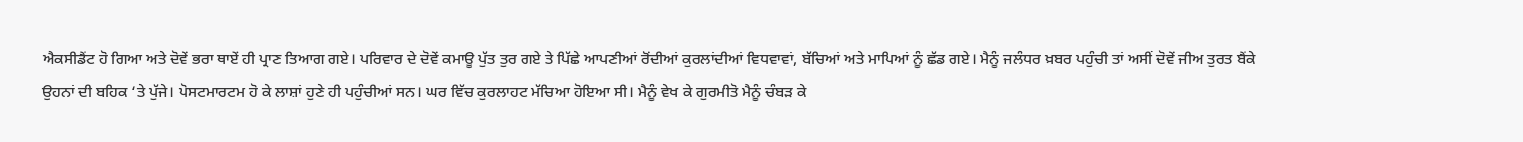ਐਕਸੀਡੈਂਟ ਹੋ ਗਿਆ ਅਤੇ ਦੋਵੇਂ ਭਰਾ ਥਾਏਂ ਹੀ ਪ੍ਰਾਣ ਤਿਆਗ ਗਏ। ਪਰਿਵਾਰ ਦੇ ਦੋਵੇਂ ਕਮਾਊ ਪੁੱਤ ਤੁਰ ਗਏ ਤੇ ਪਿੱਛੇ ਆਪਣੀਆਂ ਰੋਂਦੀਆਂ ਕੁਰਲਾਂਦੀਆਂ ਵਿਧਵਾਵਾਂ, ਬੱਚਿਆਂ ਅਤੇ ਮਾਪਿਆਂ ਨੂੰ ਛੱਡ ਗਏ। ਮੈਨੂੰ ਜਲੰਧਰ ਖ਼ਬਰ ਪਹੁੰਚੀ ਤਾਂ ਅਸੀਂ ਦੋਵੇਂ ਜੀਅ ਤੁਰਤ ਬੈਂਕੇ ਉਹਨਾਂ ਦੀ ਬਹਿਕ ‘ਤੇ ਪੁੱਜੇ। ਪੋਸਟਮਾਰਟਮ ਹੋ ਕੇ ਲਾਸ਼ਾਂ ਹੁਣੇ ਹੀ ਪਹੁੰਚੀਆਂ ਸਨ। ਘਰ ਵਿੱਚ ਕੁਰਲਾਹਟ ਮੱਚਿਆ ਹੋਇਆ ਸੀ। ਮੈਨੂੰ ਵੇਖ ਕੇ ਗੁਰਮੀਤੋ ਮੈਨੂੰ ਚੰਬੜ ਕੇ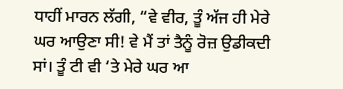ਧਾਹੀਂ ਮਾਰਨ ਲੱਗੀ, “ਵੇ ਵੀਰ, ਤੂੰ ਅੱਜ ਹੀ ਮੇਰੇ ਘਰ ਆਉਣਾ ਸੀ! ਵੇ ਮੈਂ ਤਾਂ ਤੈਨੂੰ ਰੋਜ਼ ਉਡੀਕਦੀ ਸਾਂ। ਤੂੰ ਟੀ ਵੀ ‘ਤੇ ਮੇਰੇ ਘਰ ਆ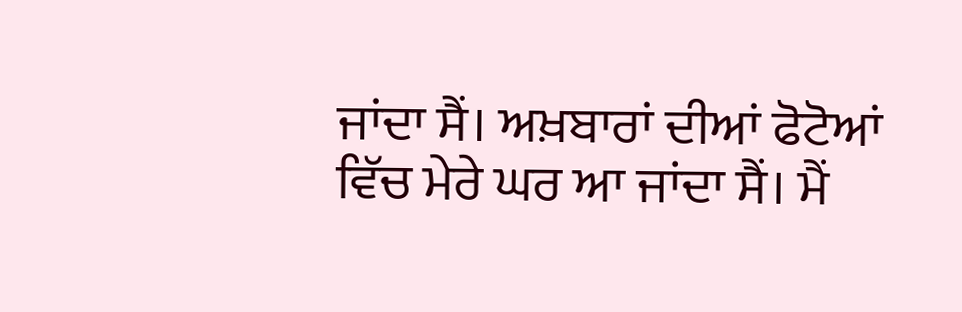ਜਾਂਦਾ ਸੈਂ। ਅਖ਼ਬਾਰਾਂ ਦੀਆਂ ਫੋਟੋਆਂ ਵਿੱਚ ਮੇਰੇ ਘਰ ਆ ਜਾਂਦਾ ਸੈਂ। ਮੈਂ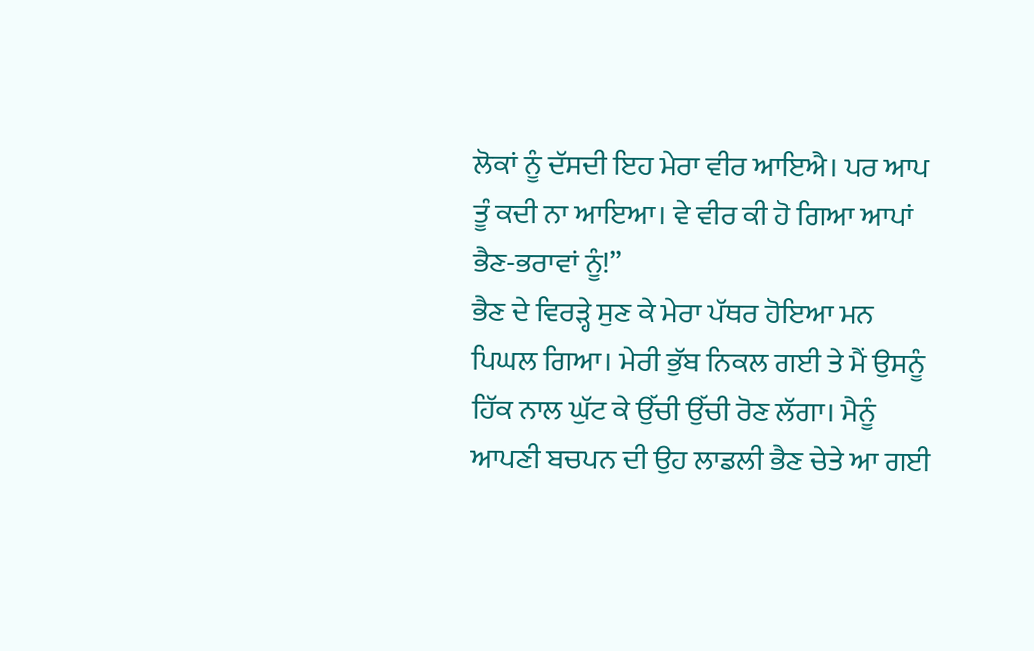ਲੋਕਾਂ ਨੂੰ ਦੱਸਦੀ ਇਹ ਮੇਰਾ ਵੀਰ ਆਇਐ। ਪਰ ਆਪ ਤੂੰ ਕਦੀ ਨਾ ਆਇਆ। ਵੇ ਵੀਰ ਕੀ ਹੋ ਗਿਆ ਆਪਾਂ ਭੈਣ-ਭਰਾਵਾਂ ਨੂੰ!”
ਭੈਣ ਦੇ ਵਿਰੜ੍ਹੇ ਸੁਣ ਕੇ ਮੇਰਾ ਪੱਥਰ ਹੋਇਆ ਮਨ ਪਿਘਲ ਗਿਆ। ਮੇਰੀ ਭੁੱਬ ਨਿਕਲ ਗਈ ਤੇ ਮੈਂ ਉਸਨੂੰ ਹਿੱਕ ਨਾਲ ਘੁੱਟ ਕੇ ਉੱਚੀ ਉੱਚੀ ਰੋਣ ਲੱਗਾ। ਮੈਨੂੰ ਆਪਣੀ ਬਚਪਨ ਦੀ ਉਹ ਲਾਡਲੀ ਭੈਣ ਚੇਤੇ ਆ ਗਈ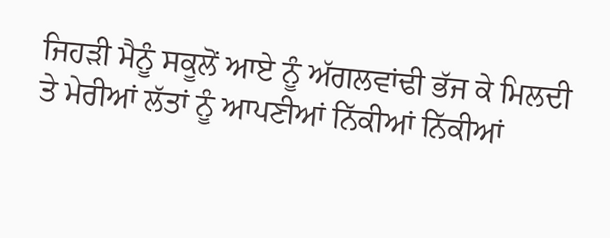ਜਿਹੜੀ ਮੈਨੂੰ ਸਕੂਲੋਂ ਆਏ ਨੂੰ ਅੱਗਲਵਾਂਢੀ ਭੱਜ ਕੇ ਮਿਲਦੀ ਤੇ ਮੇਰੀਆਂ ਲੱਤਾਂ ਨੂੰ ਆਪਣੀਆਂ ਨਿੱਕੀਆਂ ਨਿੱਕੀਆਂ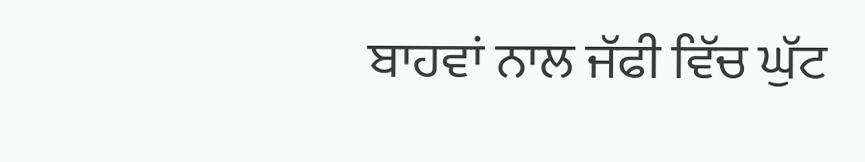ਬਾਹਵਾਂ ਨਾਲ ਜੱਫੀ ਵਿੱਚ ਘੁੱਟ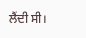ਲੈਂਦੀ ਸੀ।